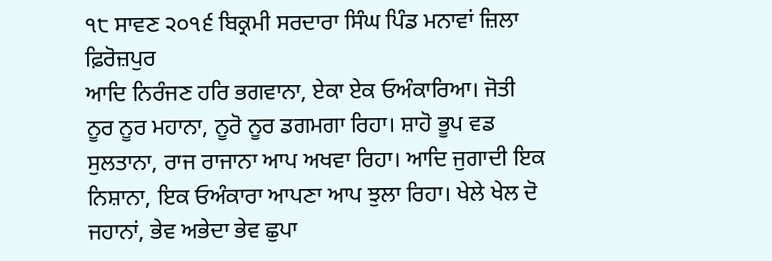੧੮ ਸਾਵਣ ੨੦੧੬ ਬਿਕ੍ਰਮੀ ਸਰਦਾਰਾ ਸਿੰਘ ਪਿੰਡ ਮਨਾਵਾਂ ਜ਼ਿਲਾ ਫ਼ਿਰੋਜ਼ਪੁਰ
ਆਦਿ ਨਿਰੰਜਣ ਹਰਿ ਭਗਵਾਨਾ, ਏਕਾ ਏਕ ਓਅੰਕਾਰਿਆ। ਜੋਤੀ ਨੂਰ ਨੂਰ ਮਹਾਨਾ, ਨੂਰੋ ਨੂਰ ਡਗਮਗਾ ਰਿਹਾ। ਸ਼ਾਹੋ ਭੂਪ ਵਡ ਸੁਲਤਾਨਾ, ਰਾਜ ਰਾਜਾਨਾ ਆਪ ਅਖਵਾ ਰਿਹਾ। ਆਦਿ ਜੁਗਾਦੀ ਇਕ ਨਿਸ਼ਾਨਾ, ਇਕ ਓਅੰਕਾਰਾ ਆਪਣਾ ਆਪ ਝੁਲਾ ਰਿਹਾ। ਖੇਲੇ ਖੇਲ ਦੋ ਜਹਾਨਾਂ, ਭੇਵ ਅਭੇਦਾ ਭੇਵ ਛੁਪਾ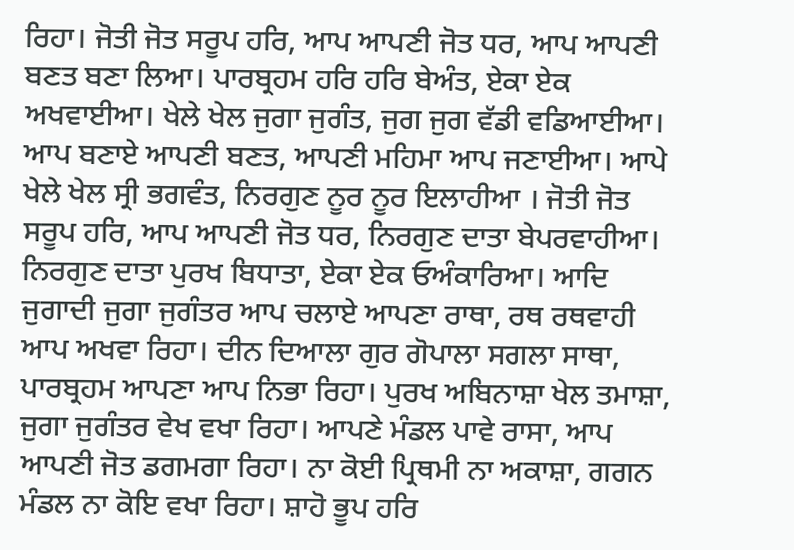ਰਿਹਾ। ਜੋਤੀ ਜੋਤ ਸਰੂਪ ਹਰਿ, ਆਪ ਆਪਣੀ ਜੋਤ ਧਰ, ਆਪ ਆਪਣੀ ਬਣਤ ਬਣਾ ਲਿਆ। ਪਾਰਬ੍ਰਹਮ ਹਰਿ ਹਰਿ ਬੇਅੰਤ, ਏਕਾ ਏਕ ਅਖਵਾਈਆ। ਖੇਲੇ ਖੇਲ ਜੁਗਾ ਜੁਗੰਤ, ਜੁਗ ਜੁਗ ਵੱਡੀ ਵਡਿਆਈਆ। ਆਪ ਬਣਾਏ ਆਪਣੀ ਬਣਤ, ਆਪਣੀ ਮਹਿਮਾ ਆਪ ਜਣਾਈਆ। ਆਪੇ ਖੇਲੇ ਖੇਲ ਸ੍ਰੀ ਭਗਵੰਤ, ਨਿਰਗੁਣ ਨੂਰ ਨੂਰ ਇਲਾਹੀਆ । ਜੋਤੀ ਜੋਤ ਸਰੂਪ ਹਰਿ, ਆਪ ਆਪਣੀ ਜੋਤ ਧਰ, ਨਿਰਗੁਣ ਦਾਤਾ ਬੇਪਰਵਾਹੀਆ। ਨਿਰਗੁਣ ਦਾਤਾ ਪੁਰਖ ਬਿਧਾਤਾ, ਏਕਾ ਏਕ ਓਅੰਕਾਰਿਆ। ਆਦਿ ਜੁਗਾਦੀ ਜੁਗਾ ਜੁਗੰਤਰ ਆਪ ਚਲਾਏ ਆਪਣਾ ਰਾਥਾ, ਰਥ ਰਥਵਾਹੀ ਆਪ ਅਖਵਾ ਰਿਹਾ। ਦੀਨ ਦਿਆਲਾ ਗੁਰ ਗੋਪਾਲਾ ਸਗਲਾ ਸਾਥਾ, ਪਾਰਬ੍ਰਹਮ ਆਪਣਾ ਆਪ ਨਿਭਾ ਰਿਹਾ। ਪੁਰਖ ਅਬਿਨਾਸ਼ਾ ਖੇਲ ਤਮਾਸ਼ਾ, ਜੁਗਾ ਜੁਗੰਤਰ ਵੇਖ ਵਖਾ ਰਿਹਾ। ਆਪਣੇ ਮੰਡਲ ਪਾਵੇ ਰਾਸਾ, ਆਪ ਆਪਣੀ ਜੋਤ ਡਗਮਗਾ ਰਿਹਾ। ਨਾ ਕੋਈ ਪ੍ਰਿਥਮੀ ਨਾ ਅਕਾਸ਼ਾ, ਗਗਨ ਮੰਡਲ ਨਾ ਕੋਇ ਵਖਾ ਰਿਹਾ। ਸ਼ਾਹੋ ਭੂਪ ਹਰਿ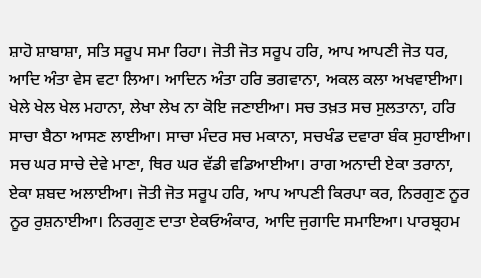ਸ਼ਾਹੋ ਸ਼ਾਬਾਸ਼ਾ, ਸਤਿ ਸਰੂਪ ਸਮਾ ਰਿਹਾ। ਜੋਤੀ ਜੋਤ ਸਰੂਪ ਹਰਿ, ਆਪ ਆਪਣੀ ਜੋਤ ਧਰ, ਆਦਿ ਅੰਤਾ ਵੇਸ ਵਟਾ ਲਿਆ। ਆਦਿਨ ਅੰਤਾ ਹਰਿ ਭਗਵਾਨਾ, ਅਕਲ ਕਲਾ ਅਖਵਾਈਆ। ਖੇਲੇ ਖੇਲ ਖੇਲ ਮਹਾਨਾ, ਲੇਖਾ ਲੇਖ ਨਾ ਕੋਇ ਜਣਾਈਆ। ਸਚ ਤਖ਼ਤ ਸਚ ਸੁਲਤਾਨਾ, ਹਰਿ ਸਾਚਾ ਬੈਠਾ ਆਸਣ ਲਾਈਆ। ਸਾਚਾ ਮੰਦਰ ਸਚ ਮਕਾਨਾ, ਸਚਖੰਡ ਦਵਾਰਾ ਬੰਕ ਸੁਹਾਈਆ। ਸਚ ਘਰ ਸਾਚੇ ਦੇਵੇ ਮਾਣਾ, ਥਿਰ ਘਰ ਵੱਡੀ ਵਡਿਆਈਆ। ਰਾਗ ਅਨਾਦੀ ਏਕਾ ਤਰਾਨਾ, ਏਕਾ ਸ਼ਬਦ ਅਲਾਈਆ। ਜੋਤੀ ਜੋਤ ਸਰੂਪ ਹਰਿ, ਆਪ ਆਪਣੀ ਕਿਰਪਾ ਕਰ, ਨਿਰਗੁਣ ਨੂਰ ਨੂਰ ਰੁਸ਼ਨਾਈਆ। ਨਿਰਗੁਣ ਦਾਤਾ ਏਕਓਅੰਕਾਰ, ਆਦਿ ਜੁਗਾਦਿ ਸਮਾਇਆ। ਪਾਰਬ੍ਰਹਮ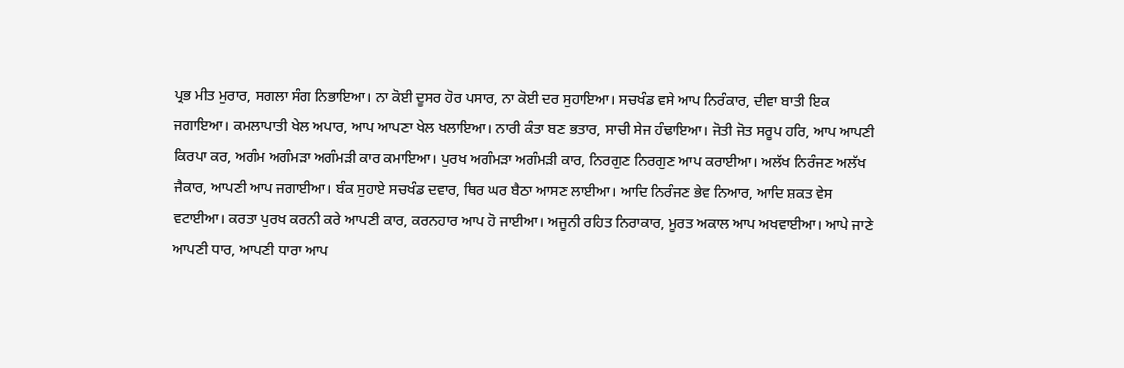ਪ੍ਰਭ ਮੀਤ ਮੁਰਾਰ, ਸਗਲਾ ਸੰਗ ਨਿਭਾਇਆ। ਨਾ ਕੋਈ ਦੂਸਰ ਹੋਰ ਪਸਾਰ, ਨਾ ਕੋਈ ਦਰ ਸੁਹਾਇਆ। ਸਚਖੰਡ ਵਸੇ ਆਪ ਨਿਰੰਕਾਰ, ਦੀਵਾ ਬਾਤੀ ਇਕ ਜਗਾਇਆ। ਕਮਲਾਪਾਤੀ ਖੇਲ ਅਪਾਰ, ਆਪ ਆਪਣਾ ਖੇਲ ਖਲਾਇਆ। ਨਾਰੀ ਕੰਤਾ ਬਣ ਭਤਾਰ, ਸਾਚੀ ਸੇਜ ਹੰਢਾਇਆ। ਜੋਤੀ ਜੋਤ ਸਰੂਪ ਹਰਿ, ਆਪ ਆਪਣੀ ਕਿਰਪਾ ਕਰ, ਅਗੰਮ ਅਗੰਮੜਾ ਅਗੰਮੜੀ ਕਾਰ ਕਮਾਇਆ। ਪੁਰਖ ਅਗੰਮੜਾ ਅਗੰਮੜੀ ਕਾਰ, ਨਿਰਗੁਣ ਨਿਰਗੁਣ ਆਪ ਕਰਾਈਆ। ਅਲੱਖ ਨਿਰੰਜਣ ਅਲੱਖ ਜੈਕਾਰ, ਆਪਣੀ ਆਪ ਜਗਾਈਆ। ਬੰਕ ਸੁਹਾਏ ਸਚਖੰਡ ਦਵਾਰ, ਥਿਰ ਘਰ ਬੈਠਾ ਆਸਣ ਲਾਈਆ। ਆਦਿ ਨਿਰੰਜਣ ਭੇਵ ਨਿਆਰ, ਆਦਿ ਸ਼ਕਤ ਵੇਸ ਵਟਾਈਆ। ਕਰਤਾ ਪੁਰਖ ਕਰਨੀ ਕਰੇ ਆਪਣੀ ਕਾਰ, ਕਰਨਹਾਰ ਆਪ ਹੋ ਜਾਈਆ। ਅਜੂਨੀ ਰਹਿਤ ਨਿਰਾਕਾਰ, ਮੂਰਤ ਅਕਾਲ ਆਪ ਅਖਵਾਈਆ। ਆਪੇ ਜਾਣੇ ਆਪਣੀ ਧਾਰ, ਆਪਣੀ ਧਾਰਾ ਆਪ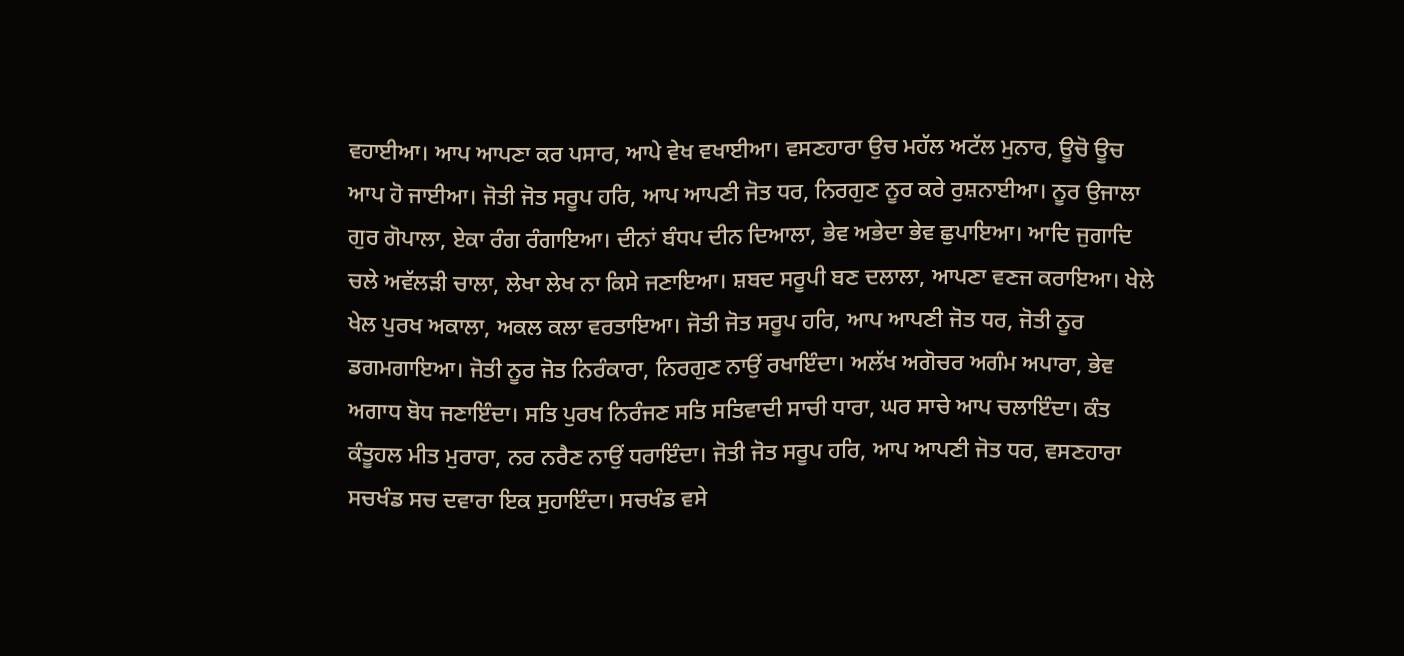ਵਹਾਈਆ। ਆਪ ਆਪਣਾ ਕਰ ਪਸਾਰ, ਆਪੇ ਵੇਖ ਵਖਾਈਆ। ਵਸਣਹਾਰਾ ਉਚ ਮਹੱਲ ਅਟੱਲ ਮੁਨਾਰ, ਊਚੋ ਊਚ ਆਪ ਹੋ ਜਾਈਆ। ਜੋਤੀ ਜੋਤ ਸਰੂਪ ਹਰਿ, ਆਪ ਆਪਣੀ ਜੋਤ ਧਰ, ਨਿਰਗੁਣ ਨੂਰ ਕਰੇ ਰੁਸ਼ਨਾਈਆ। ਨੂਰ ਉਜਾਲਾ ਗੁਰ ਗੋਪਾਲਾ, ਏਕਾ ਰੰਗ ਰੰਗਾਇਆ। ਦੀਨਾਂ ਬੰਧਪ ਦੀਨ ਦਿਆਲਾ, ਭੇਵ ਅਭੇਦਾ ਭੇਵ ਛੁਪਾਇਆ। ਆਦਿ ਜੁਗਾਦਿ ਚਲੇ ਅਵੱਲੜੀ ਚਾਲਾ, ਲੇਖਾ ਲੇਖ ਨਾ ਕਿਸੇ ਜਣਾਇਆ। ਸ਼ਬਦ ਸਰੂਪੀ ਬਣ ਦਲਾਲਾ, ਆਪਣਾ ਵਣਜ ਕਰਾਇਆ। ਖੇਲੇ ਖੇਲ ਪੁਰਖ ਅਕਾਲਾ, ਅਕਲ ਕਲਾ ਵਰਤਾਇਆ। ਜੋਤੀ ਜੋਤ ਸਰੂਪ ਹਰਿ, ਆਪ ਆਪਣੀ ਜੋਤ ਧਰ, ਜੋਤੀ ਨੂਰ ਡਗਮਗਾਇਆ। ਜੋਤੀ ਨੂਰ ਜੋਤ ਨਿਰੰਕਾਰਾ, ਨਿਰਗੁਣ ਨਾਉਂ ਰਖਾਇੰਦਾ। ਅਲੱਖ ਅਗੋਚਰ ਅਗੰਮ ਅਪਾਰਾ, ਭੇਵ ਅਗਾਧ ਬੋਧ ਜਣਾਇੰਦਾ। ਸਤਿ ਪੁਰਖ ਨਿਰੰਜਣ ਸਤਿ ਸਤਿਵਾਦੀ ਸਾਚੀ ਧਾਰਾ, ਘਰ ਸਾਚੇ ਆਪ ਚਲਾਇੰਦਾ। ਕੰਤ ਕੰਤੂਹਲ ਮੀਤ ਮੁਰਾਰਾ, ਨਰ ਨਰੈਣ ਨਾਉਂ ਧਰਾਇੰਦਾ। ਜੋਤੀ ਜੋਤ ਸਰੂਪ ਹਰਿ, ਆਪ ਆਪਣੀ ਜੋਤ ਧਰ, ਵਸਣਹਾਰਾ ਸਚਖੰਡ ਸਚ ਦਵਾਰਾ ਇਕ ਸੁਹਾਇੰਦਾ। ਸਚਖੰਡ ਵਸੇ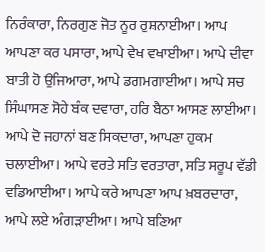ਨਿਰੰਕਾਰਾ, ਨਿਰਗੁਣ ਜੋਤ ਨੂਰ ਰੁਸ਼ਨਾਈਆ। ਆਪ ਆਪਣਾ ਕਰ ਪਸਾਰਾ, ਆਪੇ ਵੇਖ ਵਖਾਈਆ। ਆਪੇ ਦੀਵਾ ਬਾਤੀ ਹੋ ਉਜਿਆਰਾ, ਆਪੇ ਡਗਮਗਾਈਆ। ਆਪੇ ਸਚ ਸਿੰਘਾਸਣ ਸੋਹੇ ਬੰਕ ਦਵਾਰਾ, ਹਰਿ ਬੈਠਾ ਆਸਣ ਲਾਈਆ। ਆਪੇ ਦੋ ਜਹਾਨਾਂ ਬਣ ਸਿਕਦਾਰਾ, ਆਪਣਾ ਹੁਕਮ ਚਲਾਈਆ। ਆਪੇ ਵਰਤੇ ਸਤਿ ਵਰਤਾਰਾ, ਸਤਿ ਸਰੂਪ ਵੱਡੀ ਵਡਿਆਈਆ। ਆਪੇ ਕਰੇ ਆਪਣਾ ਆਪ ਖ਼ਬਰਦਾਰਾ, ਆਪੇ ਲਏ ਅੰਗੜਾਈਆ। ਆਪੇ ਬਣਿਆ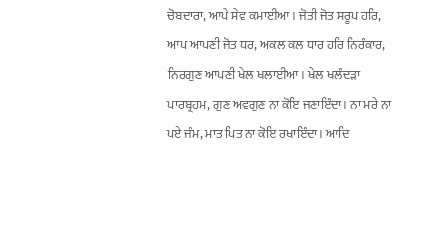ਚੋਬਦਾਰਾ, ਆਪੇ ਸੇਵ ਕਮਾਈਆ। ਜੋਤੀ ਜੋਤ ਸਰੂਪ ਹਰਿ, ਆਪ ਆਪਣੀ ਜੋਤ ਧਰ, ਅਕਲ ਕਲ ਧਾਰ ਹਰਿ ਨਿਰੰਕਾਰ, ਨਿਰਗੁਣ ਆਪਣੀ ਖੇਲ ਖਲਾਈਆ। ਖੇਲ ਖਲੰਦੜਾ ਪਾਰਬ੍ਰਹਮ, ਗੁਣ ਅਵਗੁਣ ਨਾ ਕੋਇ ਜਣਾਇੰਦਾ। ਨਾ ਮਰੇ ਨਾ ਪਏ ਜੰਮ, ਮਾਤ ਪਿਤ ਨਾ ਕੋਇ ਰਖਾਇੰਦਾ। ਆਦਿ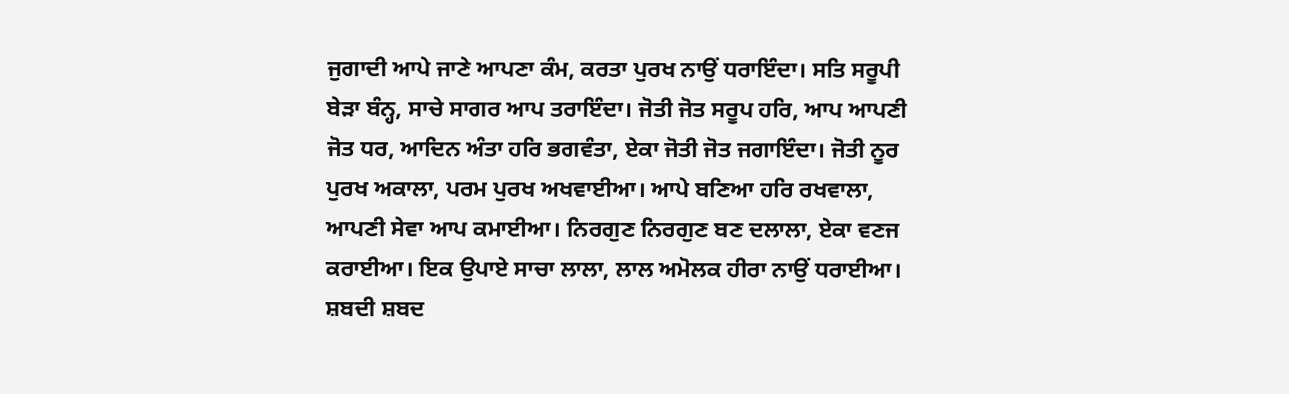ਜੁਗਾਦੀ ਆਪੇ ਜਾਣੇ ਆਪਣਾ ਕੰਮ, ਕਰਤਾ ਪੁਰਖ ਨਾਉਂ ਧਰਾਇੰਦਾ। ਸਤਿ ਸਰੂਪੀ ਬੇੜਾ ਬੰਨ੍ਹ, ਸਾਚੇ ਸਾਗਰ ਆਪ ਤਰਾਇੰਦਾ। ਜੋਤੀ ਜੋਤ ਸਰੂਪ ਹਰਿ, ਆਪ ਆਪਣੀ ਜੋਤ ਧਰ, ਆਦਿਨ ਅੰਤਾ ਹਰਿ ਭਗਵੰਤਾ, ਏਕਾ ਜੋਤੀ ਜੋਤ ਜਗਾਇੰਦਾ। ਜੋਤੀ ਨੂਰ ਪੁਰਖ ਅਕਾਲਾ, ਪਰਮ ਪੁਰਖ ਅਖਵਾਈਆ। ਆਪੇ ਬਣਿਆ ਹਰਿ ਰਖਵਾਲਾ, ਆਪਣੀ ਸੇਵਾ ਆਪ ਕਮਾਈਆ। ਨਿਰਗੁਣ ਨਿਰਗੁਣ ਬਣ ਦਲਾਲਾ, ਏਕਾ ਵਣਜ ਕਰਾਈਆ। ਇਕ ਉਪਾਏ ਸਾਚਾ ਲਾਲਾ, ਲਾਲ ਅਮੋਲਕ ਹੀਰਾ ਨਾਉਂ ਧਰਾਈਆ। ਸ਼ਬਦੀ ਸ਼ਬਦ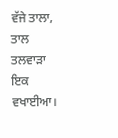ਵੱਜੇ ਤਾਲਾ, ਤਾਲ ਤਲਵਾੜਾ ਇਕ ਵਖਾਈਆ।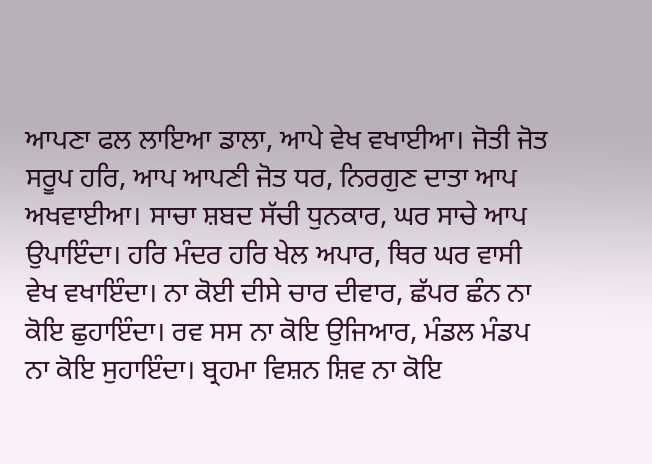ਆਪਣਾ ਫਲ ਲਾਇਆ ਡਾਲਾ, ਆਪੇ ਵੇਖ ਵਖਾਈਆ। ਜੋਤੀ ਜੋਤ ਸਰੂਪ ਹਰਿ, ਆਪ ਆਪਣੀ ਜੋਤ ਧਰ, ਨਿਰਗੁਣ ਦਾਤਾ ਆਪ ਅਖਵਾਈਆ। ਸਾਚਾ ਸ਼ਬਦ ਸੱਚੀ ਧੁਨਕਾਰ, ਘਰ ਸਾਚੇ ਆਪ ਉਪਾਇੰਦਾ। ਹਰਿ ਮੰਦਰ ਹਰਿ ਖੇਲ ਅਪਾਰ, ਥਿਰ ਘਰ ਵਾਸੀ ਵੇਖ ਵਖਾਇੰਦਾ। ਨਾ ਕੋਈ ਦੀਸੇ ਚਾਰ ਦੀਵਾਰ, ਛੱਪਰ ਛੰਨ ਨਾ ਕੋਇ ਛੁਹਾਇੰਦਾ। ਰਵ ਸਸ ਨਾ ਕੋਇ ਉਜਿਆਰ, ਮੰਡਲ ਮੰਡਪ ਨਾ ਕੋਇ ਸੁਹਾਇੰਦਾ। ਬ੍ਰਹਮਾ ਵਿਸ਼ਨ ਸ਼ਿਵ ਨਾ ਕੋਇ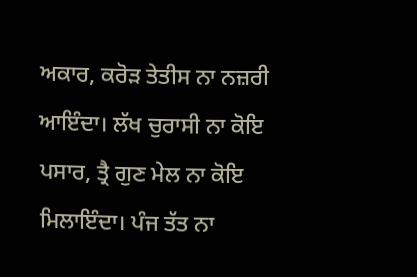ਅਕਾਰ, ਕਰੋੜ ਤੇਤੀਸ ਨਾ ਨਜ਼ਰੀ ਆਇੰਦਾ। ਲੱਖ ਚੁਰਾਸੀ ਨਾ ਕੋਇ ਪਸਾਰ, ਤ੍ਰੈ ਗੁਣ ਮੇਲ ਨਾ ਕੋਇ ਮਿਲਾਇੰਦਾ। ਪੰਜ ਤੱਤ ਨਾ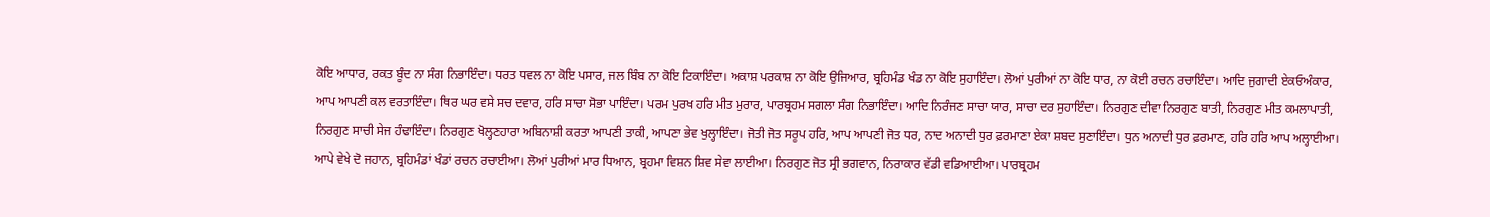ਕੋਇ ਆਧਾਰ, ਰਕਤ ਬੂੰਦ ਨਾ ਸੰਗ ਨਿਭਾਇੰਦਾ। ਧਰਤ ਧਵਲ ਨਾ ਕੋਇ ਪਸਾਰ, ਜਲ ਬਿੰਬ ਨਾ ਕੋਇ ਟਿਕਾਇੰਦਾ। ਅਕਾਸ਼ ਪਰਕਾਸ਼ ਨਾ ਕੋਇ ਉਜਿਆਰ, ਬ੍ਰਹਿਮੰਡ ਖੰਡ ਨਾ ਕੋਇ ਸੁਹਾਇੰਦਾ। ਲੋਆਂ ਪੁਰੀਆਂ ਨਾ ਕੋਇ ਧਾਰ, ਨਾ ਕੋਈ ਰਚਨ ਰਚਾਇੰਦਾ। ਆਦਿ ਜੁਗਾਦੀ ਏਕਓਅੰਕਾਰ, ਆਪ ਆਪਣੀ ਕਲ ਵਰਤਾਇੰਦਾ। ਥਿਰ ਘਰ ਵਸੇ ਸਚ ਦਵਾਰ, ਹਰਿ ਸਾਚਾ ਸੋਭਾ ਪਾਇੰਦਾ। ਪਰਮ ਪੁਰਖ ਹਰਿ ਮੀਤ ਮੁਰਾਰ, ਪਾਰਬ੍ਰਹਮ ਸਗਲਾ ਸੰਗ ਨਿਭਾਇੰਦਾ। ਆਦਿ ਨਿਰੰਜਣ ਸਾਚਾ ਯਾਰ, ਸਾਚਾ ਦਰ ਸੁਹਾਇੰਦਾ। ਨਿਰਗੁਣ ਦੀਵਾ ਨਿਰਗੁਣ ਬਾਤੀ, ਨਿਰਗੁਣ ਮੀਤ ਕਮਲਾਪਾਤੀ, ਨਿਰਗੁਣ ਸਾਚੀ ਸੇਜ ਹੰਢਾਇੰਦਾ। ਨਿਰਗੁਣ ਖੋਲ੍ਹਣਹਾਰਾ ਅਬਿਨਾਸ਼ੀ ਕਰਤਾ ਆਪਣੀ ਤਾਕੀ, ਆਪਣਾ ਭੇਵ ਖੁਲ੍ਹਾਇੰਦਾ। ਜੋਤੀ ਜੋਤ ਸਰੂਪ ਹਰਿ, ਆਪ ਆਪਣੀ ਜੋਤ ਧਰ, ਨਾਦ ਅਨਾਦੀ ਧੁਰ ਫ਼ਰਮਾਣਾ ਏਕਾ ਸ਼ਬਦ ਸੁਣਾਇੰਦਾ। ਧੁਨ ਅਨਾਦੀ ਧੁਰ ਫ਼ਰਮਾਣ, ਹਰਿ ਹਰਿ ਆਪ ਅਲ੍ਹਾਈਆ। ਆਪੇ ਵੇਖੇ ਦੋ ਜਹਾਨ, ਬ੍ਰਹਿਮੰਡਾਂ ਖੰਡਾਂ ਰਚਨ ਰਚਾਈਆ। ਲੋਆਂ ਪੁਰੀਆਂ ਮਾਰ ਧਿਆਨ, ਬ੍ਰਹਮਾ ਵਿਸ਼ਨ ਸ਼ਿਵ ਸੇਵਾ ਲਾਈਆ। ਨਿਰਗੁਣ ਜੋਤ ਸ੍ਰੀ ਭਗਵਾਨ, ਨਿਰਾਕਾਰ ਵੱਡੀ ਵਡਿਆਈਆ। ਪਾਰਬ੍ਰਹਮ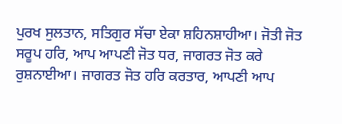ਪੁਰਖ ਸੁਲਤਾਨ, ਸਤਿਗੁਰ ਸੱਚਾ ਏਕਾ ਸ਼ਹਿਨਸ਼ਾਹੀਆ। ਜੋਤੀ ਜੋਤ ਸਰੂਪ ਹਰਿ, ਆਪ ਆਪਣੀ ਜੋਤ ਧਰ, ਜਾਗਰਤ ਜੋਤ ਕਰੇ ਰੁਸ਼ਨਾਈਆ। ਜਾਗਰਤ ਜੋਤ ਹਰਿ ਕਰਤਾਰ, ਆਪਣੀ ਆਪ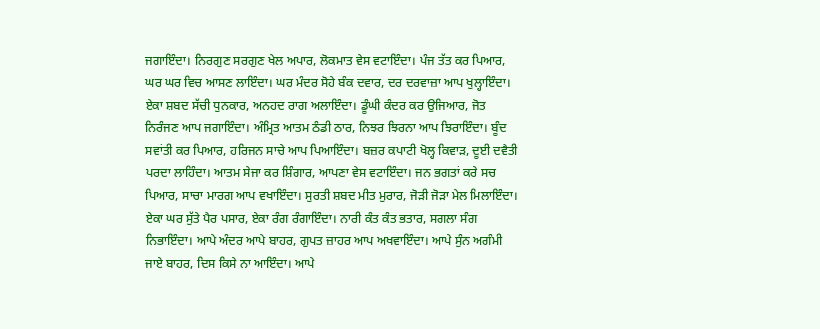ਜਗਾਇੰਦਾ। ਨਿਰਗੁਣ ਸਰਗੁਣ ਖੇਲ ਅਪਾਰ, ਲੋਕਮਾਤ ਵੇਸ ਵਟਾਇੰਦਾ। ਪੰਜ ਤੱਤ ਕਰ ਪਿਆਰ, ਘਰ ਘਰ ਵਿਚ ਆਸਣ ਲਾਇੰਦਾ। ਘਰ ਮੰਦਰ ਸੋਹੇ ਬੰਕ ਦਵਾਰ, ਦਰ ਦਰਵਾਜ਼ਾ ਆਪ ਖੁਲ੍ਹਾਇੰਦਾ। ਏਕਾ ਸ਼ਬਦ ਸੱਚੀ ਧੁਨਕਾਰ, ਅਨਹਦ ਰਾਗ ਅਲਾਇੰਦਾ। ਡੂੰਘੀ ਕੰਦਰ ਕਰ ਉਜਿਆਰ, ਜੋਤ ਨਿਰੰਜਣ ਆਪ ਜਗਾਇੰਦਾ। ਅੰਮ੍ਰਿਤ ਆਤਮ ਠੰਡੀ ਠਾਰ, ਨਿਝਰ ਝਿਰਨਾ ਆਪ ਝਿਰਾਇੰਦਾ। ਬੂੰਦ ਸਵਾਂਤੀ ਕਰ ਪਿਆਰ, ਹਰਿਜਨ ਸਾਚੇ ਆਪ ਪਿਆਇੰਦਾ। ਬਜ਼ਰ ਕਪਾਟੀ ਖੋਲ੍ਹ ਕਿਵਾੜ, ਦੂਈ ਦਵੈਤੀ ਪਰਦਾ ਲਾਹਿੰਦਾ। ਆਤਮ ਸੇਜਾ ਕਰ ਸ਼ਿੰਗਾਰ, ਆਪਣਾ ਵੇਸ ਵਟਾਇੰਦਾ। ਜਨ ਭਗਤਾਂ ਕਰੇ ਸਚ ਪਿਆਰ, ਸਾਚਾ ਮਾਰਗ ਆਪ ਵਖਾਇੰਦਾ। ਸੁਰਤੀ ਸ਼ਬਦ ਮੀਤ ਮੁਰਾਰ, ਜੋੜੀ ਜੋੜਾ ਮੇਲ ਮਿਲਾਇੰਦਾ। ਏਕਾ ਘਰ ਸੁੱਤੇ ਪੈਰ ਪਸਾਰ, ਏਕਾ ਰੰਗ ਰੰਗਾਇੰਦਾ। ਨਾਰੀ ਕੰਤ ਕੰਤ ਭਤਾਰ, ਸਗਲਾ ਸੰਗ ਨਿਭਾਇੰਦਾ। ਆਪੇ ਅੰਦਰ ਆਪੇ ਬਾਹਰ, ਗੁਪਤ ਜ਼ਾਹਰ ਆਪ ਅਖਵਾਇੰਦਾ। ਆਪੇ ਸੁੰਨ ਅਗੰਮੀ ਜਾਏ ਬਾਹਰ, ਦਿਸ ਕਿਸੇ ਨਾ ਆਇੰਦਾ। ਆਪੇ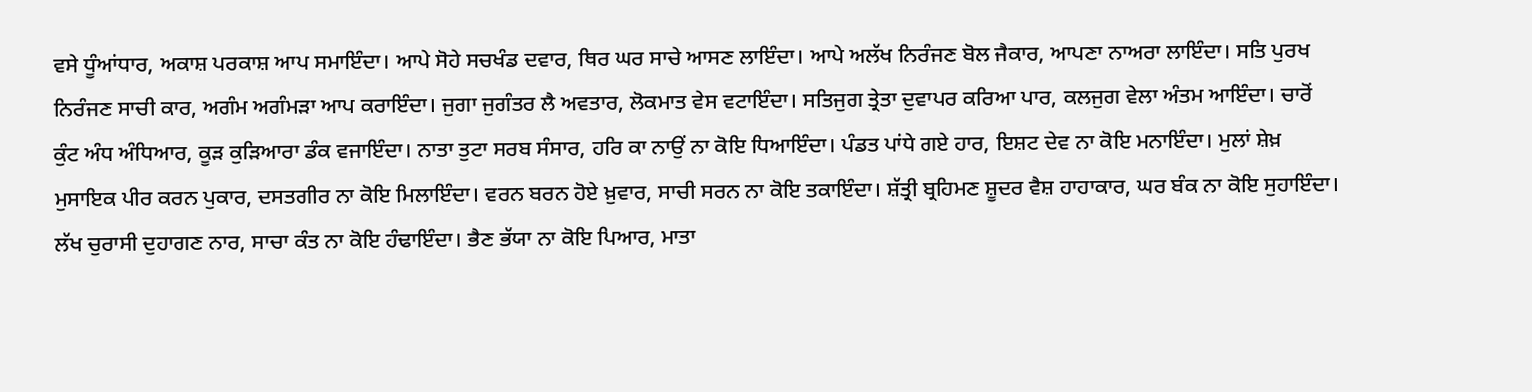ਵਸੇ ਧੂੰਆਂਧਾਰ, ਅਕਾਸ਼ ਪਰਕਾਸ਼ ਆਪ ਸਮਾਇੰਦਾ। ਆਪੇ ਸੋਹੇ ਸਚਖੰਡ ਦਵਾਰ, ਥਿਰ ਘਰ ਸਾਚੇ ਆਸਣ ਲਾਇੰਦਾ। ਆਪੇ ਅਲੱਖ ਨਿਰੰਜਣ ਬੋਲ ਜੈਕਾਰ, ਆਪਣਾ ਨਾਅਰਾ ਲਾਇੰਦਾ। ਸਤਿ ਪੁਰਖ ਨਿਰੰਜਣ ਸਾਚੀ ਕਾਰ, ਅਗੰਮ ਅਗੰਮੜਾ ਆਪ ਕਰਾਇੰਦਾ। ਜੁਗਾ ਜੁਗੰਤਰ ਲੈ ਅਵਤਾਰ, ਲੋਕਮਾਤ ਵੇਸ ਵਟਾਇੰਦਾ। ਸਤਿਜੁਗ ਤ੍ਰੇਤਾ ਦੁਵਾਪਰ ਕਰਿਆ ਪਾਰ, ਕਲਜੁਗ ਵੇਲਾ ਅੰਤਮ ਆਇੰਦਾ। ਚਾਰੋਂ ਕੁੰਟ ਅੰਧ ਅੰਧਿਆਰ, ਕੂੜ ਕੁੜਿਆਰਾ ਡੰਕ ਵਜਾਇੰਦਾ। ਨਾਤਾ ਤੁਟਾ ਸਰਬ ਸੰਸਾਰ, ਹਰਿ ਕਾ ਨਾਉਂ ਨਾ ਕੋਇ ਧਿਆਇੰਦਾ। ਪੰਡਤ ਪਾਂਧੇ ਗਏ ਹਾਰ, ਇਸ਼ਟ ਦੇਵ ਨਾ ਕੋਇ ਮਨਾਇੰਦਾ। ਮੁਲਾਂ ਸ਼ੇਖ਼ ਮੁਸਾਇਕ ਪੀਰ ਕਰਨ ਪੁਕਾਰ, ਦਸਤਗੀਰ ਨਾ ਕੋਇ ਮਿਲਾਇੰਦਾ। ਵਰਨ ਬਰਨ ਹੋਏ ਖ਼ੁਵਾਰ, ਸਾਚੀ ਸਰਨ ਨਾ ਕੋਇ ਤਕਾਇੰਦਾ। ਸ਼ੱਤ੍ਰੀ ਬ੍ਰਹਿਮਣ ਸ਼ੂਦਰ ਵੈਸ਼ ਹਾਹਾਕਾਰ, ਘਰ ਬੰਕ ਨਾ ਕੋਇ ਸੁਹਾਇੰਦਾ। ਲੱਖ ਚੁਰਾਸੀ ਦੁਹਾਗਣ ਨਾਰ, ਸਾਚਾ ਕੰਤ ਨਾ ਕੋਇ ਹੰਢਾਇੰਦਾ। ਭੈਣ ਭੱਯਾ ਨਾ ਕੋਇ ਪਿਆਰ, ਮਾਤਾ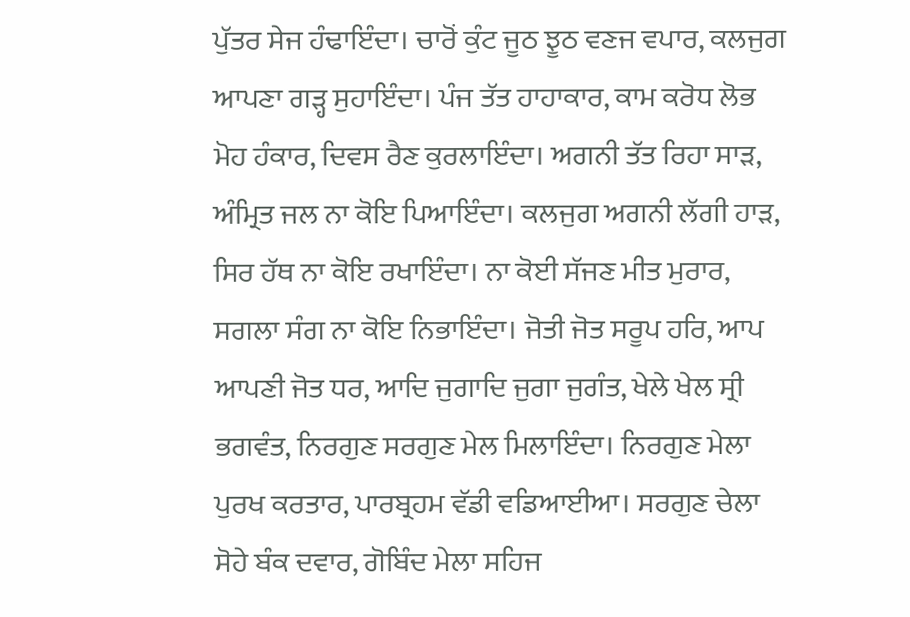ਪੁੱਤਰ ਸੇਜ ਹੰਢਾਇੰਦਾ। ਚਾਰੋਂ ਕੁੰਟ ਜੂਠ ਝੂਠ ਵਣਜ ਵਪਾਰ, ਕਲਜੁਗ ਆਪਣਾ ਗੜ੍ਹ ਸੁਹਾਇੰਦਾ। ਪੰਜ ਤੱਤ ਹਾਹਾਕਾਰ, ਕਾਮ ਕਰੋਧ ਲੋਭ ਮੋਹ ਹੰਕਾਰ, ਦਿਵਸ ਰੈਣ ਕੁਰਲਾਇੰਦਾ। ਅਗਨੀ ਤੱਤ ਰਿਹਾ ਸਾੜ, ਅੰਮ੍ਰਿਤ ਜਲ ਨਾ ਕੋਇ ਪਿਆਇੰਦਾ। ਕਲਜੁਗ ਅਗਨੀ ਲੱਗੀ ਹਾੜ, ਸਿਰ ਹੱਥ ਨਾ ਕੋਇ ਰਖਾਇੰਦਾ। ਨਾ ਕੋਈ ਸੱਜਣ ਮੀਤ ਮੁਰਾਰ, ਸਗਲਾ ਸੰਗ ਨਾ ਕੋਇ ਨਿਭਾਇੰਦਾ। ਜੋਤੀ ਜੋਤ ਸਰੂਪ ਹਰਿ, ਆਪ ਆਪਣੀ ਜੋਤ ਧਰ, ਆਦਿ ਜੁਗਾਦਿ ਜੁਗਾ ਜੁਗੰਤ, ਖੇਲੇ ਖੇਲ ਸ੍ਰੀ ਭਗਵੰਤ, ਨਿਰਗੁਣ ਸਰਗੁਣ ਮੇਲ ਮਿਲਾਇੰਦਾ। ਨਿਰਗੁਣ ਮੇਲਾ ਪੁਰਖ ਕਰਤਾਰ, ਪਾਰਬ੍ਰਹਮ ਵੱਡੀ ਵਡਿਆਈਆ। ਸਰਗੁਣ ਚੇਲਾ ਸੋਹੇ ਬੰਕ ਦਵਾਰ, ਗੋਬਿੰਦ ਮੇਲਾ ਸਹਿਜ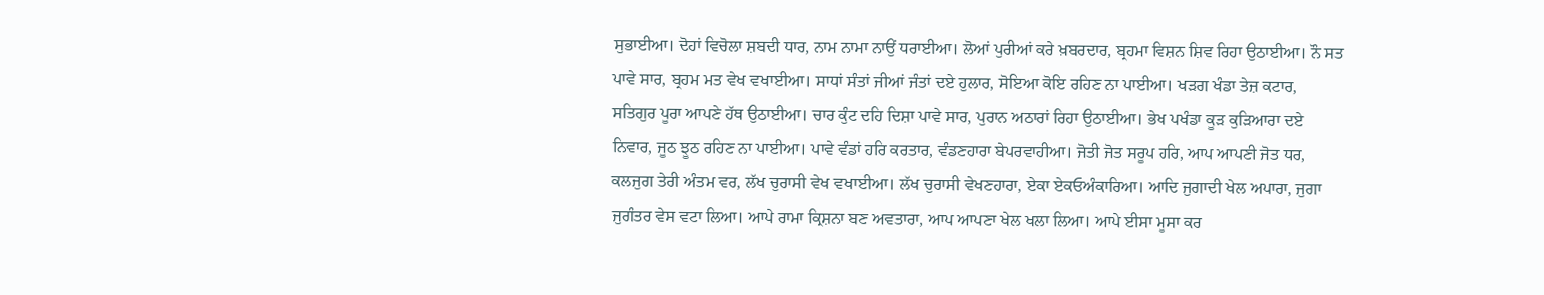ਸੁਭਾਈਆ। ਦੋਹਾਂ ਵਿਚੋਲਾ ਸ਼ਬਦੀ ਧਾਰ, ਨਾਮ ਨਾਮਾ ਨਾਉਂ ਧਰਾਈਆ। ਲੋਆਂ ਪੁਰੀਆਂ ਕਰੇ ਖ਼ਬਰਦਾਰ, ਬ੍ਰਹਮਾ ਵਿਸ਼ਨ ਸ਼ਿਵ ਰਿਹਾ ਉਠਾਈਆ। ਨੌ ਸਤ ਪਾਵੇ ਸਾਰ, ਬ੍ਰਹਮ ਮਤ ਵੇਖ ਵਖਾਈਆ। ਸਾਧਾਂ ਸੰਤਾਂ ਜੀਆਂ ਜੰਤਾਂ ਦਏ ਹੁਲਾਰ, ਸੋਇਆ ਕੋਇ ਰਹਿਣ ਨਾ ਪਾਈਆ। ਖੜਗ ਖੰਡਾ ਤੇਜ਼ ਕਟਾਰ, ਸਤਿਗੁਰ ਪੂਰਾ ਆਪਣੇ ਹੱਥ ਉਠਾਈਆ। ਚਾਰ ਕੁੰਟ ਦਹਿ ਦਿਸ਼ਾ ਪਾਵੇ ਸਾਰ, ਪੁਰਾਨ ਅਠਾਰਾਂ ਰਿਹਾ ਉਠਾਈਆ। ਭੇਖ ਪਖੰਡਾ ਕੂੜ ਕੁੜਿਆਰਾ ਦਏ ਨਿਵਾਰ, ਜੂਠ ਝੂਠ ਰਹਿਣ ਨਾ ਪਾਈਆ। ਪਾਵੇ ਵੰਡਾਂ ਹਰਿ ਕਰਤਾਰ, ਵੰਡਣਹਾਰਾ ਬੇਪਰਵਾਹੀਆ। ਜੋਤੀ ਜੋਤ ਸਰੂਪ ਹਰਿ, ਆਪ ਆਪਣੀ ਜੋਤ ਧਰ, ਕਲਜੁਗ ਤੇਰੀ ਅੰਤਮ ਵਰ, ਲੱਖ ਚੁਰਾਸੀ ਵੇਖ ਵਖਾਈਆ। ਲੱਖ ਚੁਰਾਸੀ ਵੇਖਣਹਾਰਾ, ਏਕਾ ਏਕਓਅੰਕਾਰਿਆ। ਆਦਿ ਜੁਗਾਦੀ ਖੇਲ ਅਪਾਰਾ, ਜੁਗਾ ਜੁਗੰਤਰ ਵੇਸ ਵਟਾ ਲਿਆ। ਆਪੇ ਰਾਮਾ ਕ੍ਰਿਸ਼ਨਾ ਬਣ ਅਵਤਾਰਾ, ਆਪ ਆਪਣਾ ਖੇਲ ਖਲਾ ਲਿਆ। ਆਪੇ ਈਸਾ ਮੂਸਾ ਕਰ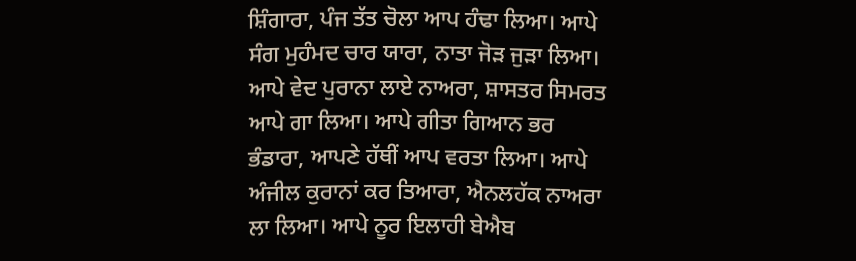ਸ਼ਿੰਗਾਰਾ, ਪੰਜ ਤੱਤ ਚੋਲਾ ਆਪ ਹੰਢਾ ਲਿਆ। ਆਪੇ ਸੰਗ ਮੁਹੰਮਦ ਚਾਰ ਯਾਰਾ, ਨਾਤਾ ਜੋੜ ਜੁੜਾ ਲਿਆ। ਆਪੇ ਵੇਦ ਪੁਰਾਨਾ ਲਾਏ ਨਾਅਰਾ, ਸ਼ਾਸਤਰ ਸਿਮਰਤ ਆਪੇ ਗਾ ਲਿਆ। ਆਪੇ ਗੀਤਾ ਗਿਆਨ ਭਰ ਭੰਡਾਰਾ, ਆਪਣੇ ਹੱਥੀਂ ਆਪ ਵਰਤਾ ਲਿਆ। ਆਪੇ ਅੰਜੀਲ ਕੁਰਾਨਾਂ ਕਰ ਤਿਆਰਾ, ਐਨਲਹੱਕ ਨਾਅਰਾ ਲਾ ਲਿਆ। ਆਪੇ ਨੂਰ ਇਲਾਹੀ ਬੇਐਬ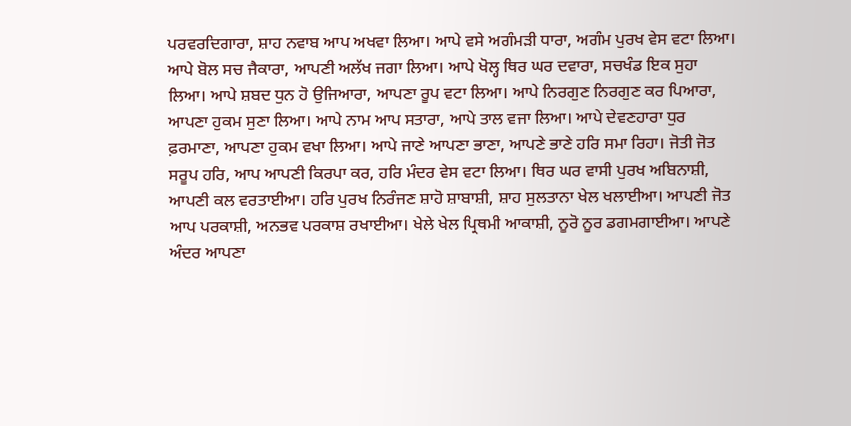ਪਰਵਰਦਿਗਾਰਾ, ਸ਼ਾਹ ਨਵਾਬ ਆਪ ਅਖਵਾ ਲਿਆ। ਆਪੇ ਵਸੇ ਅਗੰਮੜੀ ਧਾਰਾ, ਅਗੰਮ ਪੁਰਖ ਵੇਸ ਵਟਾ ਲਿਆ। ਆਪੇ ਬੋਲ ਸਚ ਜੈਕਾਰਾ, ਆਪਣੀ ਅਲੱਖ ਜਗਾ ਲਿਆ। ਆਪੇ ਖੋਲ੍ਹ ਥਿਰ ਘਰ ਦਵਾਰਾ, ਸਚਖੰਡ ਇਕ ਸੁਹਾ ਲਿਆ। ਆਪੇ ਸ਼ਬਦ ਧੁਨ ਹੋ ਉਜਿਆਰਾ, ਆਪਣਾ ਰੂਪ ਵਟਾ ਲਿਆ। ਆਪੇ ਨਿਰਗੁਣ ਨਿਰਗੁਣ ਕਰ ਪਿਆਰਾ, ਆਪਣਾ ਹੁਕਮ ਸੁਣਾ ਲਿਆ। ਆਪੇ ਨਾਮ ਆਪ ਸਤਾਰਾ, ਆਪੇ ਤਾਲ ਵਜਾ ਲਿਆ। ਆਪੇ ਦੇਵਣਹਾਰਾ ਧੁਰ ਫ਼ਰਮਾਣਾ, ਆਪਣਾ ਹੁਕਮ ਵਖਾ ਲਿਆ। ਆਪੇ ਜਾਣੇ ਆਪਣਾ ਭਾਣਾ, ਆਪਣੇ ਭਾਣੇ ਹਰਿ ਸਮਾ ਰਿਹਾ। ਜੋਤੀ ਜੋਤ ਸਰੂਪ ਹਰਿ, ਆਪ ਆਪਣੀ ਕਿਰਪਾ ਕਰ, ਹਰਿ ਮੰਦਰ ਵੇਸ ਵਟਾ ਲਿਆ। ਥਿਰ ਘਰ ਵਾਸੀ ਪੁਰਖ ਅਬਿਨਾਸ਼ੀ, ਆਪਣੀ ਕਲ ਵਰਤਾਈਆ। ਹਰਿ ਪੁਰਖ ਨਿਰੰਜਣ ਸ਼ਾਹੋ ਸ਼ਾਬਾਸ਼ੀ, ਸ਼ਾਹ ਸੁਲਤਾਨਾ ਖੇਲ ਖਲਾਈਆ। ਆਪਣੀ ਜੋਤ ਆਪ ਪਰਕਾਸ਼ੀ, ਅਨਭਵ ਪਰਕਾਸ਼ ਰਖਾਈਆ। ਖੇਲੇ ਖੇਲ ਪ੍ਰਿਥਮੀ ਆਕਾਸ਼ੀ, ਨੂਰੋ ਨੂਰ ਡਗਮਗਾਈਆ। ਆਪਣੇ ਅੰਦਰ ਆਪਣਾ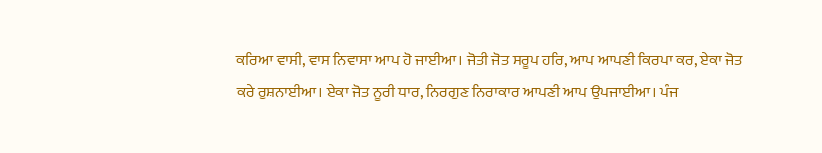ਕਰਿਆ ਵਾਸੀ, ਵਾਸ ਨਿਵਾਸਾ ਆਪ ਹੋ ਜਾਈਆ। ਜੋਤੀ ਜੋਤ ਸਰੂਪ ਹਰਿ, ਆਪ ਆਪਣੀ ਕਿਰਪਾ ਕਰ, ਏਕਾ ਜੋਤ ਕਰੇ ਰੁਸ਼ਨਾਈਆ। ਏਕਾ ਜੋਤ ਨੂਰੀ ਧਾਰ, ਨਿਰਗੁਣ ਨਿਰਾਕਾਰ ਆਪਣੀ ਆਪ ਉਪਜਾਈਆ। ਪੰਜ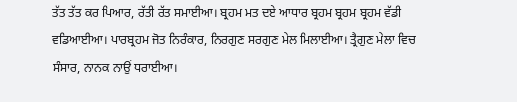ਤੱਤ ਤੱਤ ਕਰ ਪਿਆਰ, ਰੱਤੀ ਰੱਤ ਸਮਾਈਆ। ਬ੍ਰਹਮ ਮਤ ਦਏ ਆਧਾਰ ਬ੍ਰਹਮ ਬ੍ਰਹਮ ਬ੍ਰਹਮ ਵੱਡੀ ਵਡਿਆਈਆ। ਪਾਰਬ੍ਰਹਮ ਜੋਤ ਨਿਰੰਕਾਰ, ਨਿਰਗੁਣ ਸਰਗੁਣ ਮੇਲ ਮਿਲਾਈਆ। ਤ੍ਰੈਗੁਣ ਮੇਲਾ ਵਿਚ ਸੰਸਾਰ, ਨਾਨਕ ਨਾਉਂ ਧਰਾਈਆ।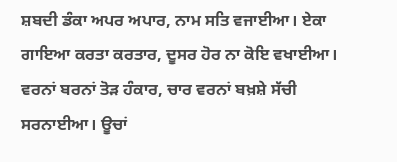ਸ਼ਬਦੀ ਡੰਕਾ ਅਪਰ ਅਪਾਰ, ਨਾਮ ਸਤਿ ਵਜਾਈਆ। ਏਕਾ ਗਾਇਆ ਕਰਤਾ ਕਰਤਾਰ, ਦੂਸਰ ਹੋਰ ਨਾ ਕੋਇ ਵਖਾਈਆ। ਵਰਨਾਂ ਬਰਨਾਂ ਤੋੜ ਹੰਕਾਰ, ਚਾਰ ਵਰਨਾਂ ਬਖ਼ਸ਼ੇ ਸੱਚੀ ਸਰਨਾਈਆ। ਊਚਾਂ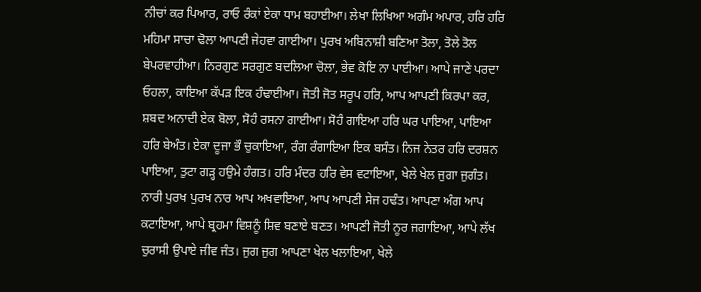ਨੀਚਾਂ ਕਰ ਪਿਆਰ, ਰਾਓ ਰੰਕਾਂ ਏਕਾ ਧਾਮ ਬਹਾਈਆ। ਲੇਖਾ ਲਿਖਿਆ ਅਗੰਮ ਅਪਾਰ, ਹਰਿ ਹਰਿ ਮਹਿਮਾ ਸਾਚਾ ਢੋਲਾ ਆਪਣੀ ਜੇਹਵਾ ਗਾਈਆ। ਪੁਰਖ ਅਬਿਨਾਸ਼ੀ ਬਣਿਆ ਤੋਲਾ, ਤੋਲੇ ਤੋਲ ਬੇਪਰਵਾਹੀਆ। ਨਿਰਗੁਣ ਸਰਗੁਣ ਬਦਲਿਆ ਚੋਲਾ, ਭੇਵ ਕੋਇ ਨਾ ਪਾਈਆ। ਆਪੇ ਜਾਣੇ ਪਰਦਾ ਓਹਲਾ, ਕਾਇਆ ਕੱਪੜ ਇਕ ਹੰਢਾਈਆ। ਜੋਤੀ ਜੋਤ ਸਰੂਪ ਹਰਿ, ਆਪ ਆਪਣੀ ਕਿਰਪਾ ਕਰ, ਸ਼ਬਦ ਅਨਾਦੀ ਏਕ ਬੋਲਾ, ਸੋਹੰ ਰਸਨਾ ਗਾਈਆ। ਸੋਹੰ ਗਾਇਆ ਹਰਿ ਘਰ ਪਾਇਆ, ਪਾਇਆ ਹਰਿ ਬੇਅੰਤ। ਏਕਾ ਦੂਜਾ ਭੌ ਚੁਕਾਇਆ, ਰੰਗ ਰੰਗਾਇਆ ਇਕ ਬਸੰਤ। ਨਿਜ ਨੇਤਰ ਹਰਿ ਦਰਸ਼ਨ ਪਾਇਆ, ਤੁਟਾ ਗੜ੍ਹ ਹਉਮੇ ਹੰਗਤ। ਹਰਿ ਮੰਦਰ ਹਰਿ ਵੇਸ ਵਟਾਇਆ, ਖੇਲੇ ਖੇਲ ਜੁਗਾ ਜੁਗੰਤ। ਨਾਰੀ ਪੁਰਖ ਪੁਰਖ ਨਾਰ ਆਪ ਅਖਵਾਇਆ, ਆਪ ਆਪਣੀ ਸੇਜ ਹਢੰਤ। ਆਪਣਾ ਅੰਗ ਆਪ ਕਟਾਇਆ, ਆਪੇ ਬ੍ਰਹਮਾ ਵਿਸ਼ਨੂੰ ਸ਼ਿਵ ਬਣਾਏ ਬਣਤ। ਆਪਣੀ ਜੋਤੀ ਨੂਰ ਜਗਾਇਆ, ਆਪੇ ਲੱਖ ਚੁਰਾਸੀ ਉਪਾਏ ਜੀਵ ਜੰਤ। ਜੁਗ ਜੁਗ ਆਪਣਾ ਖੇਲ ਖਲਾਇਆ, ਖੇਲੇ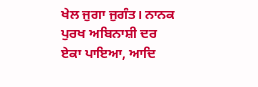ਖੇਲ ਜੁਗਾ ਜੁਗੰਤ। ਨਾਨਕ ਪੁਰਖ ਅਬਿਨਾਸ਼ੀ ਦਰ ਏਕਾ ਪਾਇਆ, ਆਦਿ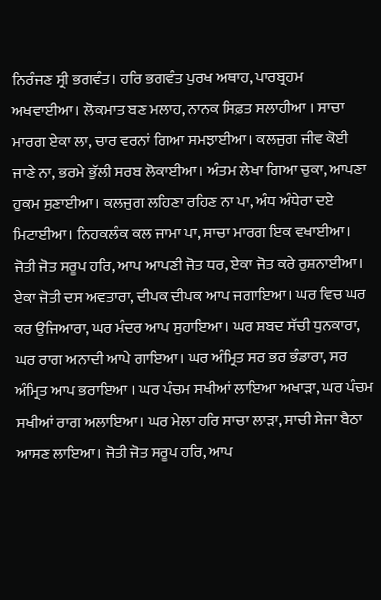ਨਿਰੰਜਣ ਸ੍ਰੀ ਭਗਵੰਤ। ਹਰਿ ਭਗਵੰਤ ਪੁਰਖ ਅਥਾਹ, ਪਾਰਬ੍ਰਹਮ ਅਖਵਾਈਆ। ਲੋਕਮਾਤ ਬਣ ਮਲਾਹ, ਨਾਨਕ ਸਿਫ਼ਤ ਸਲਾਹੀਆ । ਸਾਚਾ ਮਾਰਗ ਏਕਾ ਲਾ, ਚਾਰ ਵਰਨਾਂ ਗਿਆ ਸਮਝਾਈਆ। ਕਲਜੁਗ ਜੀਵ ਕੋਈ ਜਾਣੇ ਨਾ, ਭਰਮੇ ਭੁੱਲੀ ਸਰਬ ਲੋਕਾਈਆ। ਅੰਤਮ ਲੇਖਾ ਗਿਆ ਚੁਕਾ, ਆਪਣਾ ਹੁਕਮ ਸੁਣਾਈਆ। ਕਲਜੁਗ ਲਹਿਣਾ ਰਹਿਣ ਨਾ ਪਾ, ਅੰਧ ਅੰਧੇਰਾ ਦਏ ਮਿਟਾਈਆ। ਨਿਹਕਲੰਕ ਕਲ ਜਾਮਾ ਪਾ, ਸਾਚਾ ਮਾਰਗ ਇਕ ਵਖਾਈਆ। ਜੋਤੀ ਜੋਤ ਸਰੂਪ ਹਰਿ, ਆਪ ਆਪਣੀ ਜੋਤ ਧਰ, ਏਕਾ ਜੋਤ ਕਰੇ ਰੁਸ਼ਨਾਈਆ। ਏਕਾ ਜੋਤੀ ਦਸ ਅਵਤਾਰਾ, ਦੀਪਕ ਦੀਪਕ ਆਪ ਜਗਾਇਆ। ਘਰ ਵਿਚ ਘਰ ਕਰ ਉਜਿਆਰਾ, ਘਰ ਮੰਦਰ ਆਪ ਸੁਹਾਇਆ। ਘਰ ਸ਼ਬਦ ਸੱਚੀ ਧੁਨਕਾਰਾ, ਘਰ ਰਾਗ ਅਨਾਦੀ ਆਪੇ ਗਾਇਆ। ਘਰ ਅੰਮ੍ਰਿਤ ਸਰ ਭਰ ਭੰਡਾਰਾ, ਸਰ ਅੰਮ੍ਰਿਤ ਆਪ ਭਰਾਇਆ । ਘਰ ਪੰਚਮ ਸਖੀਆਂ ਲਾਇਆ ਅਖਾੜਾ, ਘਰ ਪੰਚਮ ਸਖੀਆਂ ਰਾਗ ਅਲਾਇਆ। ਘਰ ਮੇਲਾ ਹਰਿ ਸਾਚਾ ਲਾੜਾ, ਸਾਚੀ ਸੇਜਾ ਬੈਠਾ ਆਸਣ ਲਾਇਆ। ਜੋਤੀ ਜੋਤ ਸਰੂਪ ਹਰਿ, ਆਪ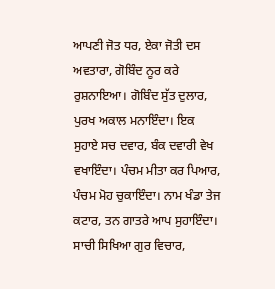ਆਪਣੀ ਜੋਤ ਧਰ, ਏਕਾ ਜੋਤੀ ਦਸ ਅਵਤਾਰਾ, ਗੋਬਿੰਦ ਨੂਰ ਕਰੇ ਰੁਸ਼ਨਾਇਆ। ਗੋਬਿੰਦ ਸੁੱਤ ਦੁਲਾਰ, ਪੁਰਖ ਅਕਾਲ ਮਨਾਇੰਦਾ। ਇਕ ਸੁਹਾਏ ਸਚ ਦਵਾਰ, ਬੰਕ ਦਵਾਰੀ ਵੇਖ ਵਖਾਇੰਦਾ। ਪੰਚਮ ਮੀਤਾ ਕਰ ਪਿਆਰ, ਪੰਚਮ ਮੋਹ ਚੁਕਾਇੰਦਾ। ਨਾਮ ਖੰਡਾ ਤੇਜ ਕਟਾਰ, ਤਨ ਗਾਤਰੇ ਆਪ ਸੁਹਾਇੰਦਾ। ਸਾਚੀ ਸਿਖਿਆ ਗੁਰ ਵਿਚਾਰ,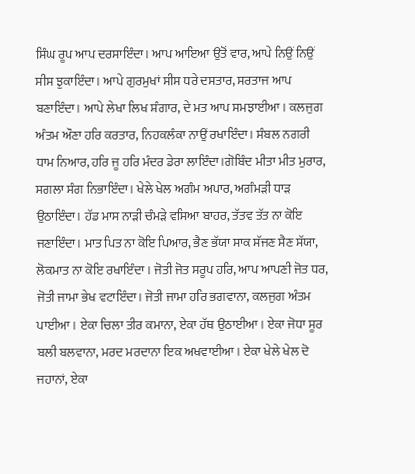ਸਿੰਘ ਰੂਪ ਆਪ ਦਰਸਾਇੰਦਾ। ਆਪ ਆਇਆ ਉਤੋਂ ਵਾਰ, ਆਪੇ ਨਿਉਂ ਨਿਉਂ ਸੀਸ ਝੁਕਾਇੰਦਾ। ਆਪੇ ਗੁਰਮੁਖਾਂ ਸੀਸ ਧਰੇ ਦਸਤਾਰ, ਸਰਤਾਜ ਆਪ ਬਣਾਇੰਦਾ। ਆਪੇ ਲੇਖਾ ਲਿਖ ਸ਼ੰਗਾਰ, ਦੇ ਮਤ ਆਪ ਸਮਝਾਈਆ। ਕਲਜੁਗ ਅੰਤਮ ਔਣਾ ਹਰਿ ਕਰਤਾਰ, ਨਿਹਕਲੰਕਾ ਨਾਉਂ ਰਖਾਇੰਦਾ। ਸੰਬਲ ਨਗਰੀ ਧਾਮ ਨਿਆਰ, ਹਰਿ ਜੂ ਹਰਿ ਮੰਦਰ ਡੇਰਾ ਲਾਇੰਦਾ।ਗੋਬਿੰਦ ਮੀਤਾ ਮੀਤ ਮੁਰਾਰ, ਸਗਲਾ ਸੰਗ ਨਿਭਾਇੰਦਾ। ਖੇਲੇ ਖੇਲ ਅਗੰਮ ਅਪਾਰ, ਅਗੰਮੜੀ ਧਾੜ ਉਠਾਇੰਦਾ। ਹੱਡ ਮਾਸ ਨਾੜੀ ਚੰਮੜੇ ਵਸਿਆ ਬਾਹਰ, ਤੱਤਵ ਤੱਤ ਨਾ ਕੋਇ ਜਣਾਇੰਦਾ। ਮਾਤ ਪਿਤ ਨਾ ਕੋਇ ਪਿਆਰ, ਭੈਣ ਭੱਯਾ ਸਾਕ ਸੱਜਣ ਸੈਣ ਸੱਯਾ, ਲੋਕਮਾਤ ਨਾ ਕੋਇ ਰਖਾਇੰਦਾ । ਜੋਤੀ ਜੋਤ ਸਰੂਪ ਹਰਿ, ਆਪ ਆਪਣੀ ਜੋਤ ਧਰ, ਜੋਤੀ ਜਾਮਾ ਭੇਖ ਵਟਾਇੰਦਾ। ਜੋਤੀ ਜਾਮਾ ਹਰਿ ਭਗਵਾਨਾ, ਕਲਜੁਗ ਅੰਤਮ ਪਾਈਆ। ਏਕਾ ਚਿਲਾ ਤੀਰ ਕਮਾਨਾ, ਏਕਾ ਹੱਥ ਉਠਾਈਆ। ਏਕਾ ਜੋਧਾ ਸੂਰ ਬਲੀ ਬਲਵਾਨਾ, ਮਰਦ ਮਰਦਾਨਾ ਇਕ ਅਖਵਾਈਆ। ਏਕਾ ਖੇਲੇ ਖੇਲ ਦੋ ਜਹਾਨਾਂ, ਏਕਾ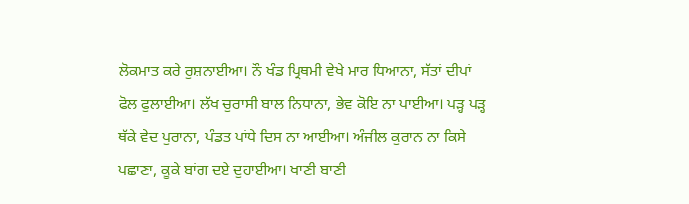ਲੋਕਮਾਤ ਕਰੇ ਰੁਸ਼ਨਾਈਆ। ਨੌ ਖੰਡ ਪ੍ਰਿਥਮੀ ਵੇਖੇ ਮਾਰ ਧਿਆਨਾ, ਸੱਤਾਂ ਦੀਪਾਂ ਫੋਲ ਫੁਲਾਈਆ। ਲੱਖ ਚੁਰਾਸੀ ਬਾਲ ਨਿਧਾਨਾ, ਭੇਵ ਕੋਇ ਨਾ ਪਾਈਆ। ਪੜ੍ਹ ਪੜ੍ਹ ਥੱਕੇ ਵੇਦ ਪੁਰਾਨਾ, ਪੰਡਤ ਪਾਂਧੇ ਦਿਸ ਨਾ ਆਈਆ। ਅੰਜੀਲ ਕੁਰਾਨ ਨਾ ਕਿਸੇ ਪਛਾਣਾ, ਕੂਕੇ ਬਾਂਗ ਦਏ ਦੁਹਾਈਆ। ਖਾਣੀ ਬਾਣੀ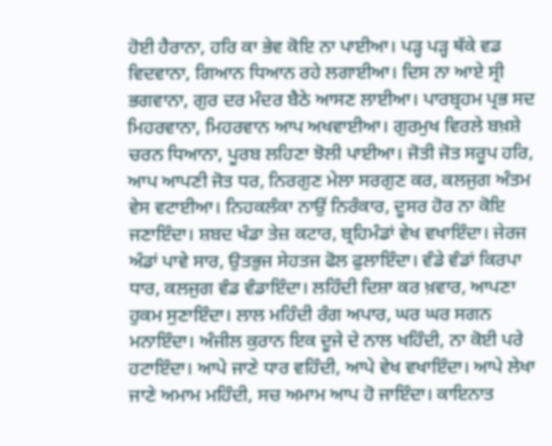ਹੋਈ ਹੈਰਾਨਾ, ਹਰਿ ਕਾ ਭੇਵ ਕੋਇ ਨਾ ਪਾਈਆ। ਪੜ੍ਹ ਪੜ੍ਹ ਥੱਕੇ ਵਡ ਵਿਦਵਾਨਾ, ਗਿਆਨ ਧਿਆਨ ਰਹੇ ਲਗਾਈਆ। ਦਿਸ ਨਾ ਆਏ ਸ੍ਰੀ ਭਗਵਾਨਾ, ਗੁਰ ਦਰ ਮੰਦਰ ਬੈਠੇ ਆਸਣ ਲਾਈਆ। ਪਾਰਬ੍ਰਹਮ ਪ੍ਰਭ ਸਦ ਮਿਹਰਵਾਨਾ, ਮਿਹਰਵਾਨ ਆਪ ਅਖਵਾਈਆ। ਗੁਰਮੁਖ ਵਿਰਲੇ ਬਖ਼ਸ਼ੇ ਚਰਨ ਧਿਆਨਾ, ਪੂਰਬ ਲਹਿਣਾ ਝੋਲੀ ਪਾਈਆ। ਜੋਤੀ ਜੋਤ ਸਰੂਪ ਹਰਿ, ਆਪ ਆਪਣੀ ਜੋਤ ਧਰ, ਨਿਰਗੁਣ ਮੇਲਾ ਸਰਗੁਣ ਕਰ, ਕਲਜੁਗ ਅੰਤਮ ਵੇਸ ਵਟਾਈਆ। ਨਿਹਕਲੰਕਾ ਨਾਉਂ ਨਿਰੰਕਾਰ, ਦੂਸਰ ਹੋਰ ਨਾ ਕੋਇ ਜਣਾਇੰਦਾ। ਸ਼ਬਦ ਖੰਡਾ ਤੇਜ਼ ਕਟਾਰ, ਬ੍ਰਹਿਮੰਡਾਂ ਵੇਖ ਵਖਾਇੰਦਾ। ਜੇਰਜ ਅੰਡਾਂ ਪਾਵੇ ਸਾਰ, ਉਤਭੁਜ ਸੇਹਤਜ ਫੋਲ ਫੁਲਾਇੰਦਾ। ਵੰਡੇ ਵੰਡਾਂ ਕਿਰਪਾ ਧਾਰ, ਕਲਜੁਗ ਵੰਡ ਵੰਡਾਇੰਦਾ। ਲਹਿੰਦੀ ਦਿਸ਼ਾ ਕਰ ਖ਼ਵਾਰ, ਆਪਣਾ ਹੁਕਮ ਸੁਣਾਇੰਦਾ। ਲਾਲ ਮਹਿੰਦੀ ਰੰਗ ਅਪਾਰ, ਘਰ ਘਰ ਸਗਨ ਮਨਾਇੰਦਾ। ਅੰਜੀਲ ਕੁਰਾਨ ਇਕ ਦੂਜੇ ਦੇ ਨਾਲ ਖਹਿੰਦੀ, ਨਾ ਕੋਈ ਪਰੇ ਹਟਾਇੰਦਾ। ਆਪੇ ਜਾਣੇ ਧਾਰ ਵਹਿੰਦੀ, ਆਪੇ ਵੇਖ ਵਖਾਇੰਦਾ। ਆਪੇ ਲੇਖਾ ਜਾਣੇ ਅਮਾਮ ਮਹਿੰਦੀ, ਸਚ ਅਮਾਮ ਆਪ ਹੋ ਜਾਇੰਦਾ। ਕਾਇਨਾਤ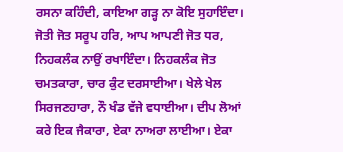ਰਸਨਾ ਕਹਿੰਦੀ, ਕਾਇਆ ਗੜ੍ਹ ਨਾ ਕੋਇ ਸੁਹਾਇੰਦਾ। ਜੋਤੀ ਜੋਤ ਸਰੂਪ ਹਰਿ, ਆਪ ਆਪਣੀ ਜੋਤ ਧਰ, ਨਿਹਕਲੰਕ ਨਾਉਂ ਰਖਾਇੰਦਾ। ਨਿਹਕਲੰਕ ਜੋਤ ਚਮਤਕਾਰਾ, ਚਾਰ ਕੁੰਟ ਦਰਸਾਈਆ। ਖੇਲੇ ਖੇਲ ਸਿਰਜਣਹਾਰਾ, ਨੌ ਖੰਡ ਵੱਜੇ ਵਧਾਈਆ। ਦੀਪ ਲੋਆਂ ਕਰੇ ਇਕ ਜੈਕਾਰਾ, ਏਕਾ ਨਾਅਰਾ ਲਾਈਆ। ਏਕਾ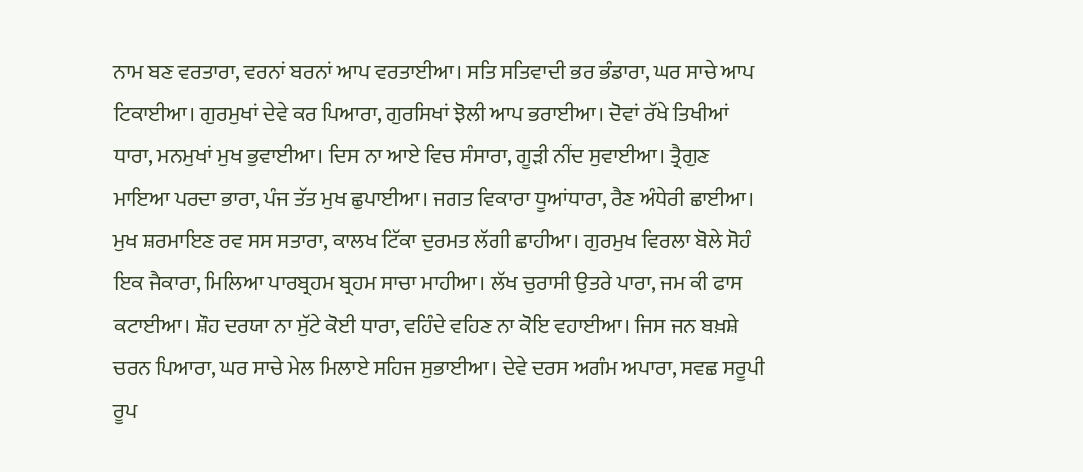ਨਾਮ ਬਣ ਵਰਤਾਰਾ, ਵਰਨਾਂ ਬਰਨਾਂ ਆਪ ਵਰਤਾਈਆ। ਸਤਿ ਸਤਿਵਾਦੀ ਭਰ ਭੰਡਾਰਾ, ਘਰ ਸਾਚੇ ਆਪ ਟਿਕਾਈਆ। ਗੁਰਮੁਖਾਂ ਦੇਵੇ ਕਰ ਪਿਆਰਾ, ਗੁਰਸਿਖਾਂ ਝੋਲੀ ਆਪ ਭਰਾਈਆ। ਦੋਵਾਂ ਰੱਖੇ ਤਿਖੀਆਂ ਧਾਰਾ, ਮਨਮੁਖਾਂ ਮੁਖ ਭੁਵਾਈਆ। ਦਿਸ ਨਾ ਆਏ ਵਿਚ ਸੰਸਾਰਾ, ਗੂੜੀ ਨੀਂਦ ਸੁਵਾਈਆ। ਤ੍ਰੈਗੁਣ ਮਾਇਆ ਪਰਦਾ ਭਾਰਾ, ਪੰਜ ਤੱਤ ਮੁਖ ਛੁਪਾਈਆ। ਜਗਤ ਵਿਕਾਰਾ ਧੂਆਂਧਾਰਾ, ਰੈਣ ਅੰਧੇਰੀ ਛਾਈਆ। ਮੁਖ ਸ਼ਰਮਾਇਣ ਰਵ ਸਸ ਸਤਾਰਾ, ਕਾਲਖ ਟਿੱਕਾ ਦੁਰਮਤ ਲੱਗੀ ਛਾਹੀਆ। ਗੁਰਮੁਖ ਵਿਰਲਾ ਬੋਲੇ ਸੋਹੰ ਇਕ ਜੈਕਾਰਾ, ਮਿਲਿਆ ਪਾਰਬ੍ਰਹਮ ਬ੍ਰਹਮ ਸਾਚਾ ਮਾਹੀਆ। ਲੱਖ ਚੁਰਾਸੀ ਉਤਰੇ ਪਾਰਾ, ਜਮ ਕੀ ਫਾਸ ਕਟਾਈਆ। ਸ਼ੌਹ ਦਰਯਾ ਨਾ ਸੁੱਟੇ ਕੋਈ ਧਾਰਾ, ਵਹਿੰਦੇ ਵਹਿਣ ਨਾ ਕੋਇ ਵਹਾਈਆ। ਜਿਸ ਜਨ ਬਖ਼ਸ਼ੇ ਚਰਨ ਪਿਆਰਾ, ਘਰ ਸਾਚੇ ਮੇਲ ਮਿਲਾਏ ਸਹਿਜ ਸੁਭਾਈਆ। ਦੇਵੇ ਦਰਸ ਅਗੰਮ ਅਪਾਰਾ, ਸਵਛ ਸਰੂਪੀ ਰੂਪ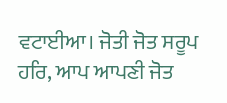ਵਟਾਈਆ। ਜੋਤੀ ਜੋਤ ਸਰੂਪ ਹਰਿ, ਆਪ ਆਪਣੀ ਜੋਤ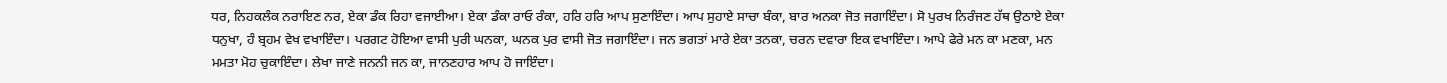ਧਰ, ਨਿਹਕਲੰਕ ਨਰਾਇਣ ਨਰ, ਏਕਾ ਡੰਕ ਰਿਹਾ ਵਜਾਈਆ। ਏਕਾ ਡੰਕਾ ਰਾਓ ਰੰਕਾ, ਹਰਿ ਹਰਿ ਆਪ ਸੁਣਾਇੰਦਾ। ਆਪ ਸੁਹਾਏ ਸਾਚਾ ਬੰਕਾ, ਬਾਰ ਅਨਕਾ ਜੋਤ ਜਗਾਇੰਦਾ। ਸੋ ਪੁਰਖ ਨਿਰੰਜਣ ਹੱਥ ਉਠਾਏ ਏਕਾ ਧਨੁਖਾ, ਹੰ ਬ੍ਰਹਮ ਵੇਖ ਵਖਾਇੰਦਾ। ਪਰਗਟ ਹੋਇਆ ਵਾਸੀ ਪੁਰੀ ਘਨਕਾ, ਘਨਕ ਪੁਰ ਵਾਸੀ ਜੋਤ ਜਗਾਇੰਦਾ। ਜਨ ਭਗਤਾਂ ਮਾਰੇ ਏਕਾ ਤਨਕਾ, ਚਰਨ ਦਵਾਰਾ ਇਕ ਵਖਾਇੰਦਾ। ਆਪੇ ਫੇਰੇ ਮਨ ਕਾ ਮਣਕਾ, ਮਨ ਮਮਤਾ ਮੋਹ ਚੁਕਾਇੰਦਾ। ਲੇਖਾ ਜਾਣੇ ਜਨਨੀ ਜਨ ਕਾ, ਜਾਨਣਹਾਰ ਆਪ ਹੋ ਜਾਇੰਦਾ।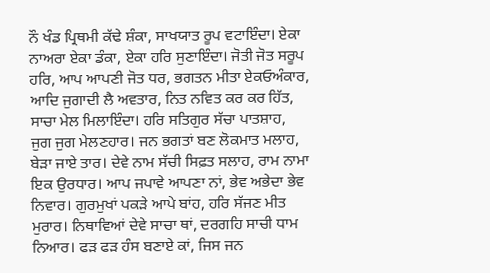ਨੌ ਖੰਡ ਪ੍ਰਿਥਮੀ ਕੱਢੇ ਸ਼ੰਕਾ, ਸਾਖਯਾਤ ਰੂਪ ਵਟਾਇੰਦਾ। ਏਕਾ ਨਾਅਰਾ ਏਕਾ ਡੰਕਾ, ਏਕਾ ਹਰਿ ਸੁਣਾਇੰਦਾ। ਜੋਤੀ ਜੋਤ ਸਰੂਪ ਹਰਿ, ਆਪ ਆਪਣੀ ਜੋਤ ਧਰ, ਭਗਤਨ ਮੀਤਾ ਏਕਓਅੰਕਾਰ, ਆਦਿ ਜੁਗਾਦੀ ਲੈ ਅਵਤਾਰ, ਨਿਤ ਨਵਿਤ ਕਰ ਕਰ ਹਿੱਤ, ਸਾਚਾ ਮੇਲ ਮਿਲਾਇੰਦਾ। ਹਰਿ ਸਤਿਗੁਰ ਸੱਚਾ ਪਾਤਸ਼ਾਹ, ਜੁਗ ਜੁਗ ਮੇਲਣਹਾਰ। ਜਨ ਭਗਤਾਂ ਬਣ ਲੋਕਮਾਤ ਮਲਾਹ, ਬੇੜਾ ਜਾਏ ਤਾਰ। ਦੇਵੇ ਨਾਮ ਸੱਚੀ ਸਿਫ਼ਤ ਸਲਾਹ, ਰਾਮ ਨਾਮਾ ਇਕ ਉਰਧਾਰ। ਆਪ ਜਪਾਵੇ ਆਪਣਾ ਨਾਂ, ਭੇਵ ਅਭੇਦਾ ਭੇਵ ਨਿਵਾਰ। ਗੁਰਮੁਖਾਂ ਪਕੜੇ ਆਪੇ ਬਾਂਹ, ਹਰਿ ਸੱਜਣ ਮੀਤ ਮੁਰਾਰ। ਨਿਥਾਵਿਆਂ ਦੇਵੇ ਸਾਚਾ ਥਾਂ, ਦਰਗਹਿ ਸਾਚੀ ਧਾਮ ਨਿਆਰ। ਫੜ ਫੜ ਹੰਸ ਬਣਾਏ ਕਾਂ, ਜਿਸ ਜਨ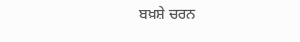ਬਖ਼ਸ਼ੇ ਚਰਨ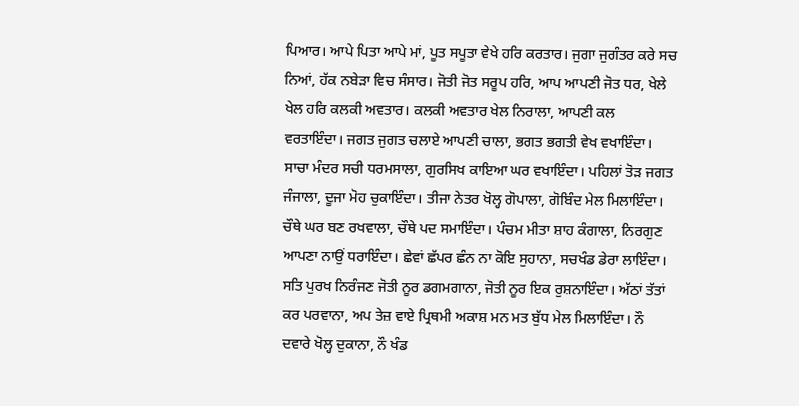ਪਿਆਰ। ਆਪੇ ਪਿਤਾ ਆਪੇ ਮਾਂ, ਪੂਤ ਸਪੂਤਾ ਵੇਖੇ ਹਰਿ ਕਰਤਾਰ। ਜੁਗਾ ਜੁਗੰਤਰ ਕਰੇ ਸਚ ਨਿਆਂ, ਹੱਕ ਨਬੇੜਾ ਵਿਚ ਸੰਸਾਰ। ਜੋਤੀ ਜੋਤ ਸਰੂਪ ਹਰਿ, ਆਪ ਆਪਣੀ ਜੋਤ ਧਰ, ਖੇਲੇ ਖੇਲ ਹਰਿ ਕਲਕੀ ਅਵਤਾਰ। ਕਲਕੀ ਅਵਤਾਰ ਖੇਲ ਨਿਰਾਲਾ, ਆਪਣੀ ਕਲ ਵਰਤਾਇੰਦਾ। ਜਗਤ ਜੁਗਤ ਚਲਾਏ ਆਪਣੀ ਚਾਲਾ, ਭਗਤ ਭਗਤੀ ਵੇਖ ਵਖਾਇੰਦਾ। ਸਾਚਾ ਮੰਦਰ ਸਚੀ ਧਰਮਸਾਲਾ, ਗੁਰਸਿਖ ਕਾਇਆ ਘਰ ਵਖਾਇੰਦਾ। ਪਹਿਲਾਂ ਤੋੜ ਜਗਤ ਜੰਜਾਲਾ, ਦੂਜਾ ਮੋਹ ਚੁਕਾਇੰਦਾ। ਤੀਜਾ ਨੇਤਰ ਖੋਲ੍ਹ ਗੋਪਾਲਾ, ਗੋਬਿੰਦ ਮੇਲ ਮਿਲਾਇੰਦਾ। ਚੌਥੇ ਘਰ ਬਣ ਰਖਵਾਲਾ, ਚੌਥੇ ਪਦ ਸਮਾਇੰਦਾ। ਪੰਚਮ ਮੀਤਾ ਸ਼ਾਹ ਕੰਗਾਲਾ, ਨਿਰਗੁਣ ਆਪਣਾ ਨਾਉਂ ਧਰਾਇੰਦਾ। ਛੇਵਾਂ ਛੱਪਰ ਛੰਨ ਨਾ ਕੋਇ ਸੁਹਾਨਾ, ਸਚਖੰਡ ਡੇਰਾ ਲਾਇੰਦਾ। ਸਤਿ ਪੁਰਖ ਨਿਰੰਜਣ ਜੋਤੀ ਨੂਰ ਡਗਮਗਾਨਾ, ਜੋਤੀ ਨੂਰ ਇਕ ਰੁਸ਼ਨਾਇੰਦਾ। ਅੱਠਾਂ ਤੱਤਾਂ ਕਰ ਪਰਵਾਨਾ, ਅਪ ਤੇਜ਼ ਵਾਏ ਪ੍ਰਿਥਮੀ ਅਕਾਸ਼ ਮਨ ਮਤ ਬੁੱਧ ਮੇਲ ਮਿਲਾਇੰਦਾ। ਨੌ ਦਵਾਰੇ ਖੋਲ੍ਹ ਦੁਕਾਨਾ, ਨੌ ਖੰਡ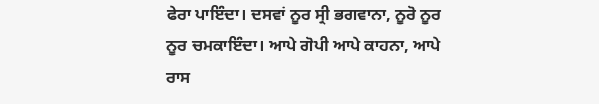ਫੇਰਾ ਪਾਇੰਦਾ। ਦਸਵਾਂ ਨੂਰ ਸ੍ਰੀ ਭਗਵਾਨਾ, ਨੂਰੋ ਨੂਰ ਨੂਰ ਚਮਕਾਇੰਦਾ। ਆਪੇ ਗੋਪੀ ਆਪੇ ਕਾਹਨਾ, ਆਪੇ ਰਾਸ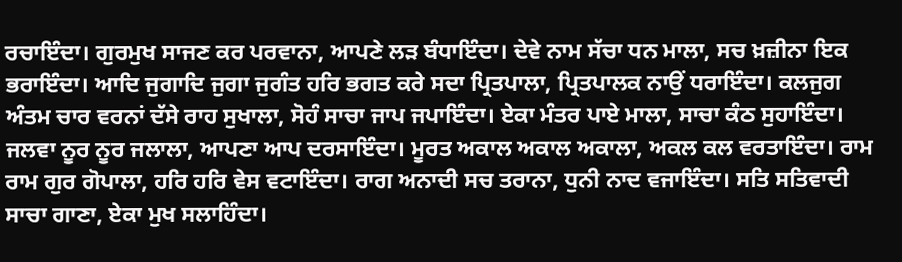ਰਚਾਇੰਦਾ। ਗੁਰਮੁਖ ਸਾਜਣ ਕਰ ਪਰਵਾਨਾ, ਆਪਣੇ ਲੜ ਬੰਧਾਇੰਦਾ। ਦੇਵੇ ਨਾਮ ਸੱਚਾ ਧਨ ਮਾਲਾ, ਸਚ ਖ਼ਜ਼ੀਨਾ ਇਕ ਭਰਾਇੰਦਾ। ਆਦਿ ਜੁਗਾਦਿ ਜੁਗਾ ਜੁਗੰਤ ਹਰਿ ਭਗਤ ਕਰੇ ਸਦਾ ਪ੍ਰਿਤਪਾਲਾ, ਪ੍ਰਿਤਪਾਲਕ ਨਾਉਂ ਧਰਾਇੰਦਾ। ਕਲਜੁਗ ਅੰਤਮ ਚਾਰ ਵਰਨਾਂ ਦੱਸੇ ਰਾਹ ਸੁਖਾਲਾ, ਸੋਹੰ ਸਾਚਾ ਜਾਪ ਜਪਾਇੰਦਾ। ਏਕਾ ਮੰਤਰ ਪਾਏ ਮਾਲਾ, ਸਾਚਾ ਕੰਠ ਸੁਹਾਇੰਦਾ। ਜਲਵਾ ਨੂਰ ਨੂਰ ਜਲਾਲਾ, ਆਪਣਾ ਆਪ ਦਰਸਾਇੰਦਾ। ਮੂਰਤ ਅਕਾਲ ਅਕਾਲ ਅਕਾਲਾ, ਅਕਲ ਕਲ ਵਰਤਾਇੰਦਾ। ਰਾਮ ਰਾਮ ਗੁਰ ਗੋਪਾਲਾ, ਹਰਿ ਹਰਿ ਵੇਸ ਵਟਾਇੰਦਾ। ਰਾਗ ਅਨਾਦੀ ਸਚ ਤਰਾਨਾ, ਧੁਨੀ ਨਾਦ ਵਜਾਇੰਦਾ। ਸਤਿ ਸਤਿਵਾਦੀ ਸਾਚਾ ਗਾਣਾ, ਏਕਾ ਮੁਖ ਸਲਾਹਿੰਦਾ।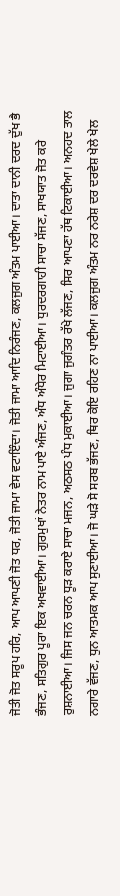ਜੋਤੀ ਜੋਤ ਸਰੂਪ ਹਰਿ, ਆਪ ਆਪਣੀ ਜੋਤ ਧਰ, ਜੋਤੀ ਜਾਮਾ ਵੇਸ ਵਟਾਇੰਦਾ। ਜੋਤੀ ਜਾਮਾ ਆਦਿ ਨਿਰੰਜਣ, ਕਲਜੁਗ ਅੰਤਮ ਪਾਈਆ। ਦਾਤਾ ਦਾਨੀ ਦਰਦ ਦੁੱਖ ਭੈ ਭੰਜਣ, ਸਤਿਗੁਰ ਪੂਰਾ ਇਕ ਅਖਵਾਈਆ। ਗੁਰਮੁਖਾਂ ਨੇਤਰ ਨਾਮ ਪਾਏ ਅੰਜਣ, ਅੰਧ ਅੰਧੇਰ ਮਿਟਾਈਆ। ਧੁਰਦਰਗਾਹੀ ਸਾਚਾ ਸੱਜਣ, ਸਾਖਯਾਤ ਜੋਤ ਕਰੇ ਰੁਸ਼ਨਾਈਆ। ਜਿਸ ਜਨ ਚਰਨ ਧੂੜ ਕਰਾਏ ਸਾਚਾ ਮਜਨ, ਅਠਸਠ ਪੰਧ ਮੁਕਾਈਆ। ਜੁਗਾ ਜੁਗੰਤਰ ਰੱਖੇ ਲੱਜਣ, ਸਿਰ ਆਪਣਾ ਹੱਥ ਟਿਕਾਈਆ। ਅਨਹਦ ਤਾਲ ਨਗਾਰੇ ਵੱਜਣ, ਧੁਨ ਆਤਮਕ ਆਪ ਸੁਣਾਈਆ। ਜੋ ਘੜੇ ਸੋ ਸਰਬ ਭੱਜਣ, ਥਿਰ ਕੋਇ ਰਹਿਣ ਨਾ ਪਾਈਆ। ਕਲਜੁਗ ਅੰਤਮ ਨਰ ਨਰੇਸ਼ ਦਰ ਦਰਵੇਸ਼ ਖੇਲੇ ਖੇਲ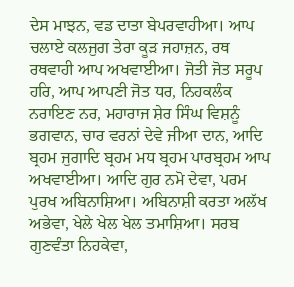ਦੇਸ ਮਾਝਨ, ਵਡ ਦਾਤਾ ਬੇਪਰਵਾਹੀਆ। ਆਪ ਚਲਾਏ ਕਲਜੁਗ ਤੇਰਾ ਕੂੜ ਜਹਾਜ਼ਨ, ਰਥ ਰਥਵਾਹੀ ਆਪ ਅਖਵਾਈਆ। ਜੋਤੀ ਜੋਤ ਸਰੂਪ ਹਰਿ, ਆਪ ਆਪਣੀ ਜੋਤ ਧਰ, ਨਿਹਕਲੰਕ ਨਰਾਇਣ ਨਰ, ਮਹਾਰਾਜ ਸ਼ੇਰ ਸਿੰਘ ਵਿਸ਼ਨੂੰ ਭਗਵਾਨ, ਚਾਰ ਵਰਨਾਂ ਦੇਵੇ ਜੀਆ ਦਾਨ, ਆਦਿ ਬ੍ਰਹਮ ਜੁਗਾਦਿ ਬ੍ਰਹਮ ਮਧ ਬ੍ਰਹਮ ਪਾਰਬ੍ਰਹਮ ਆਪ ਅਖਵਾਈਆ। ਆਦਿ ਗੁਰ ਨਮੋ ਦੇਵਾ, ਪਰਮ ਪੁਰਖ ਅਬਿਨਾਸ਼ਿਆ। ਅਬਿਨਾਸ਼ੀ ਕਰਤਾ ਅਲੱਖ ਅਭੇਵਾ, ਖੇਲੇ ਖੇਲ ਖੇਲ ਤਮਾਸ਼ਿਆ। ਸਰਬ ਗੁਣਵੰਤਾ ਨਿਹਕੇਵਾ,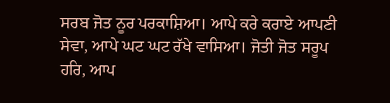ਸਰਬ ਜੋਤ ਨੂਰ ਪਰਕਾਸ਼ਿਆ। ਆਪੇ ਕਰੇ ਕਰਾਏ ਆਪਣੀ ਸੇਵਾ, ਆਪੇ ਘਟ ਘਟ ਰੱਖੇ ਵਾਸਿਆ। ਜੋਤੀ ਜੋਤ ਸਰੂਪ ਹਰਿ, ਆਪ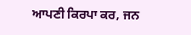ਆਪਣੀ ਕਿਰਪਾ ਕਰ, ਜਨ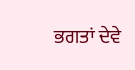ਭਗਤਾਂ ਦੇਵੇ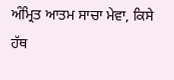ਅੰਮ੍ਰਿਤ ਆਤਮ ਸਾਚਾ ਮੇਵਾ, ਕਿਸੇ ਹੱਥ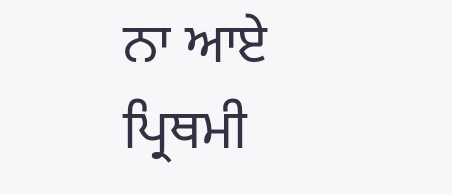ਨਾ ਆਏ ਪ੍ਰਿਥਮੀ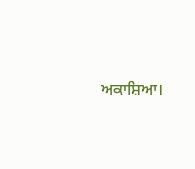ਅਕਾਸ਼ਿਆ।